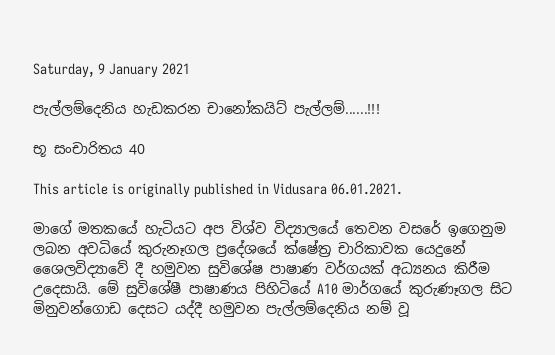Saturday, 9 January 2021

පැල්ලම්දෙනිය හැඩකරන චානෝකයිට් පැල්ලම්......!!!

භූ සංචාරිතය 40

This article is originally published in Vidusara 06.01.2021.

මාගේ මතකයේ හැටියට අප විශ්ව විද්‍යාලයේ තෙවන වසරේ ඉගෙනුම ලබන අවධියේ කුරුනෑගල ප්‍රදේශයේ ක්ෂේත්‍ර චාරිකාවක යෙදුනේ ශෛලවිද්‍යාවේ දී හමුවන සුවිශේෂ පාෂාණ වර්ගයක් අධ්‍යනය කිරීම උදෙසායි. මේ සුවිශේෂී පාෂාණය පිහිටියේ A10 මාර්ගයේ කුරුණෑගල සිට මිනුවන්ගොඩ දෙසට යද්දී හමුවන පැල්ලම්දෙනිය නම් වූ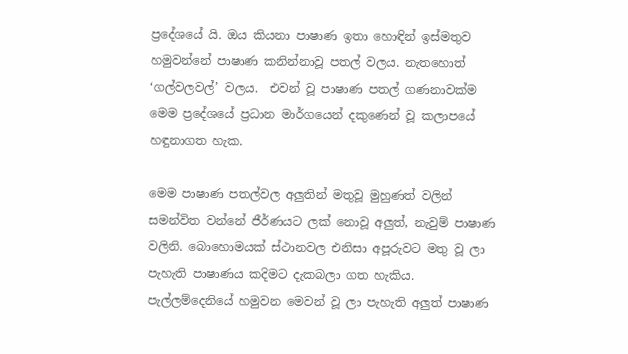ප්‍රදේශයේ යි. ඔය කියනා පාෂාණ ඉතා හොඳින් ඉස්මතුව හමුවන්නේ පාෂාණ කනින්නාවූ පතල් වලය. නැතහොත් ‘ගල්වලවල්’ වලය.  එවන් වූ පාෂාණ පතල් ගණනාවක්ම මෙම ප්‍රදේශයේ ප්‍රධාන මාර්ගයෙන් දකුණෙන් වූ කලාපයේ හඳුනාගත හැක.

මෙම පාෂාණ පතල්වල අලුතින් මතුවූ මුහුණත් වලින් සමන්විත වන්නේ ජීර්ණයට ලක් නොවූ අලුත්, නැවුම් පාෂාණ වලිනි. බොහොමයක් ස්ථානවල එනිසා අපූරුවට මතු වූ ලා පැහැති පාෂාණය කදිමට දැකබලා ගත හැකිය. පැල්ලම්දෙනියේ හමුවන මෙවන් වූ ලා පැහැති අලුත් පාෂාණ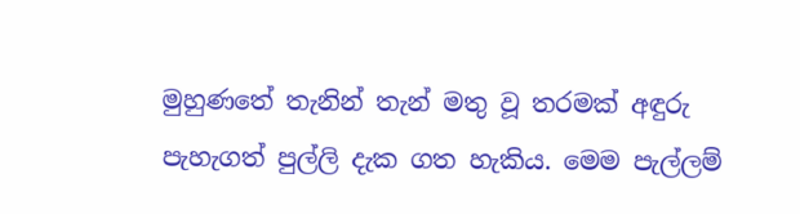මුහුණතේ තැනින් තැන් මතු වූ තරමක් අඳුරු පැහැගත් පුල්ලි දැක ගත හැකිය. මෙම පැල්ලම්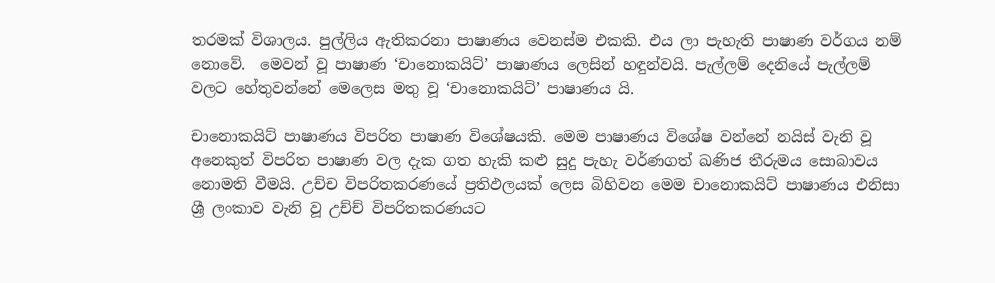තරමක් විශාලය. පුල්ලිය ඇතිකරනා පාෂාණය වෙනස්ම එකකි. එය ලා පැහැති පාෂාණ වර්ගය නම් නොවේ.  මෙවන් වූ පාෂාණ ‘චානොකයිට්’ පාෂාණය ලෙසින් හඳුන්වයි. පැල්ලම් දෙනියේ පැල්ලම් වලට හේතුවන්නේ මෙලෙස මතු වූ ‘චානොකයිට්’ පාෂාණය යි.

චානොකයිට් පාෂාණය විපරිත පාෂාණ විශේෂයකි. මෙම පාෂාණය විශේෂ වන්නේ නයිස් වැනි වූ අනෙකුත් විපරිත පාෂාණ වල දැක ගත හැකි කළු සුදු පැහැ වර්ණගත් ඛණිජ තීරුමය සොබාවය නොමති වීමයි. උච්ච විපරිතකරණයේ ප්‍රතිඵලයක් ලෙස බිහිවන මෙම චානොකයිට් පාෂාණය එනිසා ශ්‍රී ලංකාව වැනි වූ උච්ච් විපරිතකරණයට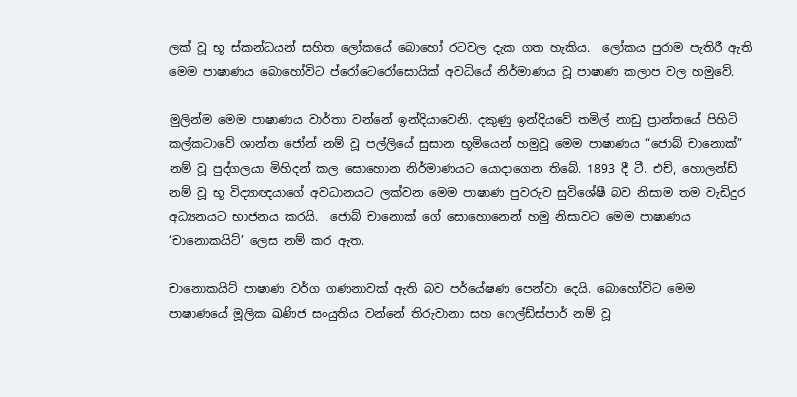ලක් වූ භූ ස්කන්ධයන් සහිත ලෝකයේ බොහෝ රටවල දැක ගත හැකිය.  ලෝකය පුරාම පැතිරී ඇති මෙම පාෂාණය බොහෝවිට ප්රෝටෙරෝසොයික් අවධියේ නිර්මාණය වූ පාෂාණ කලාප වල හමුවේ.

මුලින්ම මෙම පාෂාණය වාර්තා වන්නේ ඉන්දියාවෙනි. දකුණු ඉන්දියවේ තමිල් නාඩු ප්‍රාන්තයේ පිහිටි කල්කටාවේ ශාන්ත ජෝන් නම් වූ පල්ලියේ සුසාන භූමියෙන් හමුවූ මෙම පාෂාණය “ජොබ් චානොක්” නම් වූ පුද්ගලයා මිහිදන් කල සොහොන නිර්මාණයට යොදාගෙන තිබේ. 1893 දී ටී. එච්, හොලන්ඩ් නම් වූ භූ විද්‍යාඥයාගේ අවධානයට ලක්වන මෙම පාෂාණ පුවරුව සුවිශේෂී බව නිසාම තම වැඩිදුර අධ්‍යනයට භාජනය කරයි.  ජොබ් චානොක් ගේ සොහොනෙන් හමු නිසාවට මෙම පාෂාණය ‘චානොකයිට්’ ලෙස නම් කර ඇත.

චානොකයිට් පාෂාණ වර්ග ගණනාවක් ඇති බව පර්යේෂණ පෙන්වා දෙයි. බොහෝවිට මෙම පාෂාණයේ මූලික ඛණිජ සංයුතිය වන්නේ තිරුවානා සහ ෆෙල්ඩ්ස්පාර් නම් වූ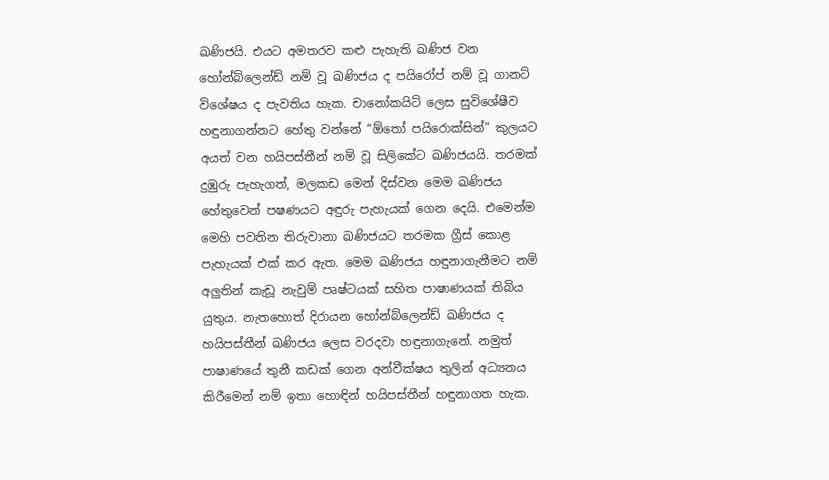ඛණිජයි. එයට අමතරව කළු පැහැති ඛණිජ වන හෝන්බ්ලෙන්ඩ් නම් වූ ඛණිජය ද පයිරෝප් නම් වූ ගානට් විශේෂය ද පැවතිය හැක. චානෝකයිට් ලෙස සුවිශේෂීව හඳුනාගන්නට හේතු වන්නේ “ඕතෝ පයිරොක්සින්” කුලයට අයත් වන හයිපස්තීන් නම් වූ සිලිකේට ඛණිජයයි. තරමක් දුඹුරු පැහැගත්, මලකඩ මෙන් දිස්වන මෙම ඛණිජය හේතුවෙන් පෂණයට අඳුරු පැහැයක් ගෙන දෙයි. එමෙන්ම මෙහි පවතින තිරුවානා ඛණිජයට තරමක ග්‍රීස් කොළ පැහැයක් එක් කර ඇත. මෙම ඛණිජය හඳුනාගැනීමට නම් අලුතින් කැඩූ නැවුම් පෘෂ්ටයක් සහිත පාෂාණයක් තිබිය යුතුය. නැතහොත් දිරායන හෝන්බ්ලෙන්ඩ් ඛණිජය ද හයිපස්තීන් ඛණිජය ලෙස වරදවා හඳුනාගැනේ. නමුත් පාෂාණයේ තුනී කඩක් ගෙන අන්වීක්ෂය තුලින් අධ්‍යනය කිරීමෙන් නම් ඉතා හොඳින් හයිපස්තීන් හඳුනාගත හැක.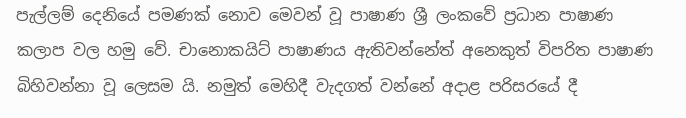පැල්ලම් දෙනියේ පමණක් නොව මෙවන් වූ පාෂාණ ශ්‍රී ලංකවේ ප්‍රධාන පාෂාණ කලාප වල හමු වේ. චානොකයිට් පාෂාණය ඇතිවන්නේත් අනෙකුත් විපරිත පාෂාණ බිහිවන්නා වූ ලෙසම යි. නමුත් මෙහිදී වැදගත් වන්නේ අදාළ පරිසරයේ දී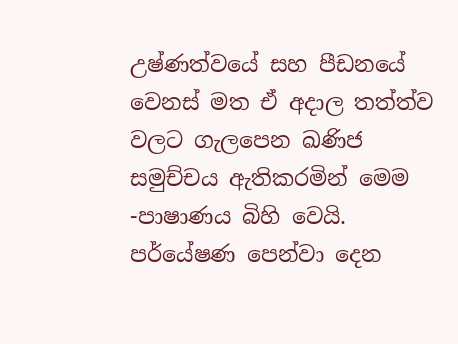උෂ්ණත්වයේ සහ පීඩනයේ වෙනස් මත ඒ අදාල තත්ත්ව වලට ගැලපෙන ඛණිජ සමුච්චය ඇතිකරමින් මෙම -පාෂාණය බිහි වෙයි. පර්යේෂණ පෙන්වා දෙන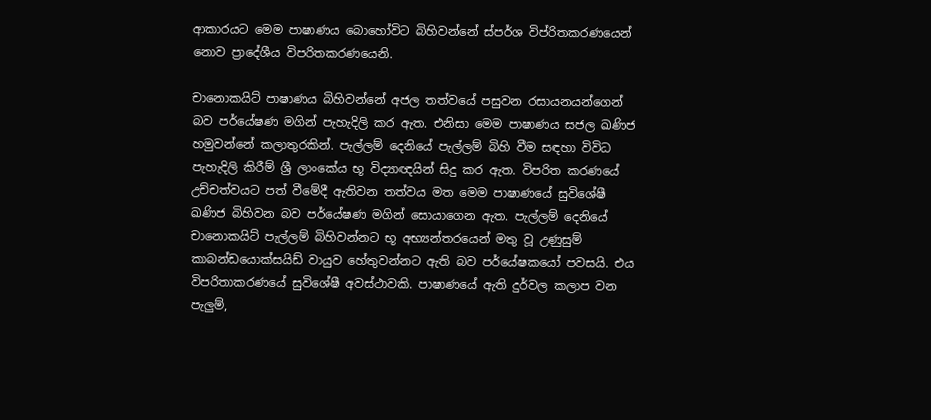ආකාරයට මෙම පාෂාණය බොහෝවිට බිහිවන්නේ ස්පර්ශ විප්රිතකරණයෙන් නොව ප්‍රාදේශීය විපරිතකරණයෙනි.

චානොකයිට් පාෂාණය බිහිවන්නේ අජල තත්වයේ පසුවන රසායනයන්ගෙන් බව පර්යේෂණ මගින් පැහැදිලි කර ඇත. එනිසා මෙම පාෂාණය සජල ඛණිජ හමුවන්නේ කලාතුරකින්. පැල්ලම් දෙනියේ පැල්ලම් බිහි වීම සඳහා විවිධ පැහැදිලි කිරීම් ශ්‍රී ලාංකේය භූ විද්‍යාඥයින් සිදු කර ඇත. විපරිත කරණයේ උච්චත්වයට පත් වීමේදී ඇතිවන තත්වය මත මෙම පාෂාණයේ සුවිශේෂී ඛණිජ බිහිවන බව පර්යේෂණ මගින් සොයාගෙන ඇත. පැල්ලම් දෙනියේ චානොකයිට් පැල්ලම් බිහිවන්නට භූ අභ්‍යන්තරයෙන් මතු වූ උණුසුම් කාබන්ඩයොක්සයිඩ් වායුව හේතුවන්නට ඇති බව පර්යේෂකයෝ පවසයි. එය විපරිතාකරණයේ සුවිශේෂී අවස්ථාවකි. පාෂාණයේ ඇති දුර්වල කලාප වන පැලුම්,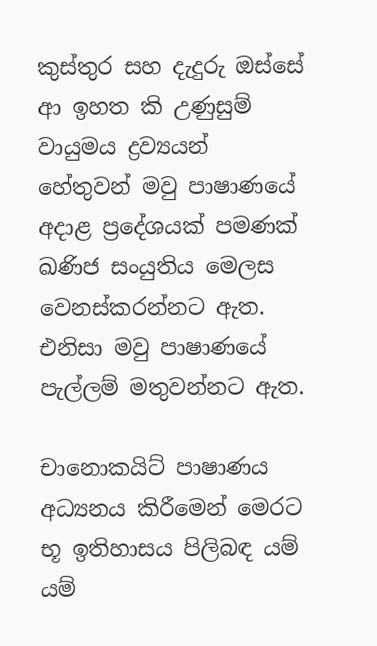කුස්තුර සහ දැදුරු ඔස්සේ ආ ඉහත කි උණුසුම් වායුමය ද්‍රව්‍යයන් හේතුවන් මවු පාෂාණයේ අදාළ ප්‍රදේශයක් පමණක් ඛණිජ සංයුතිය මෙලස වෙනස්කරන්නට ඇත. එනිසා මවු පාෂාණයේ පැල්ලම් මතුවන්නට ඇත.

චානොකයිට් පාෂාණය අධ්‍යනය කිරීමෙන් මෙරට භූ ඉතිහාසය පිලිබඳ යම් යම්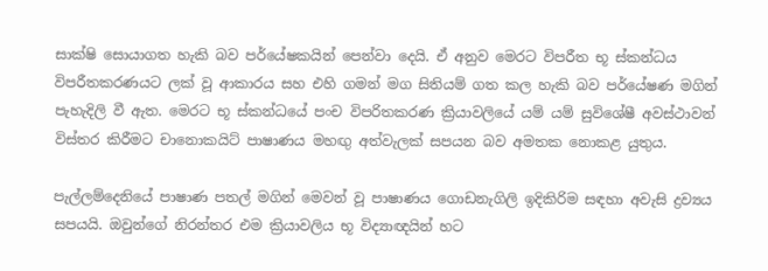සාක්ෂි සොයාගත හැකි බව පර්යේෂකයින් පෙන්වා දෙයි. ඒ අනුව මෙරට විපරීත භූ ස්කන්ධය විපරීතකරණයට ලක් වූ ආකාරය සහ එහි ගමන් මග සිතියම් ගත කල හැකි බව පර්යේෂණ මගින් පැහැදිලි වී ඇත. මෙරට භූ ස්කන්ධයේ පංච විපරිතකරණ ක්‍රියාවලියේ යම් යම් සුවිශේෂී අවස්ථාවන් විස්තර කිරීමට චානොකයිට් පාෂාණය මහඟු අත්වැලක් සපයන බව අමතක නොකළ යුතුය.

පැල්ලම්දෙනියේ පාෂාණ පතල් මගින් මෙවන් වූ පාෂාණය ගොඩනැගිලි ඉදිකිරිම සඳහා අවැසි ද්‍රව්‍යය සපයයි. ඔවුන්ගේ නිරන්තර එම ක්‍රියාවලිය භූ විද්‍යාඥයින් හට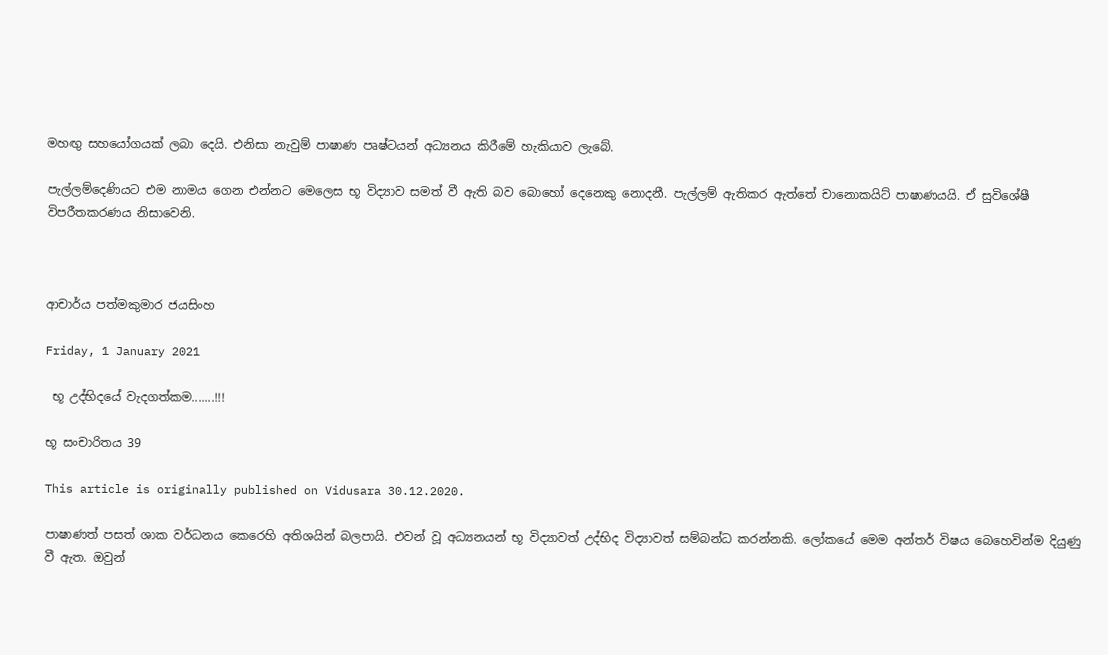මහඟු සහයෝගයක් ලබා දෙයි. එනිසා නැවුම් පාෂාණ පෘෂ්ටයන් අධ්‍යනය කිරීමේ හැකියාව ලැබේ.

පැල්ලම්දෙණියට එම නාමය ගෙන එන්නට මෙලෙස භූ විද්‍යාව සමත් වී ඇති බව බොහෝ දෙනෙකු නොදනී. පැල්ලම් ඇතිකර ඇත්තේ චානොකයිට් පාෂාණයයි. ඒ සුවිශේෂී විපරීතකරණය නිසාවෙනි.



ආචාර්ය පත්මකුමාර ජයසිංහ

Friday, 1 January 2021

 භූ උද්භිදයේ වැදගත්කම.......!!!

භූ සංචාරිතය 39

This article is originally published on Vidusara 30.12.2020.

පාෂාණත් පසත් ශාක වර්ධනය කෙරෙහි අතිශයින් බලපායි. එවන් වූ අධ්‍යනයන් භූ විද්‍යාවත් උද්භිද විද්‍යාවත් සම්බන්ධ කරන්නකි. ලෝකයේ මෙම අන්තර් විෂය බෙහෙවින්ම දියුණු වී ඇත. ඔවුන්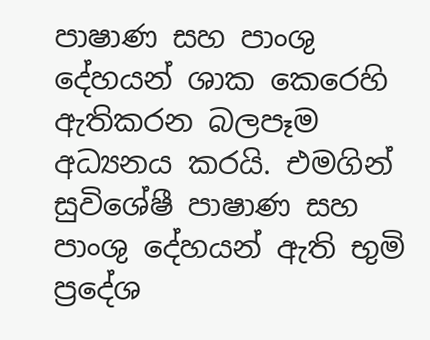පාෂාණ සහ පාංශු දේහයන් ශාක කෙරෙහි ඇතිකරන බලපෑම අධ්‍යනය කරයි. එමගින් සුවිශේෂී පාෂාණ සහ පාංශු දේහයන් ඇති භුමි ප්‍රදේශ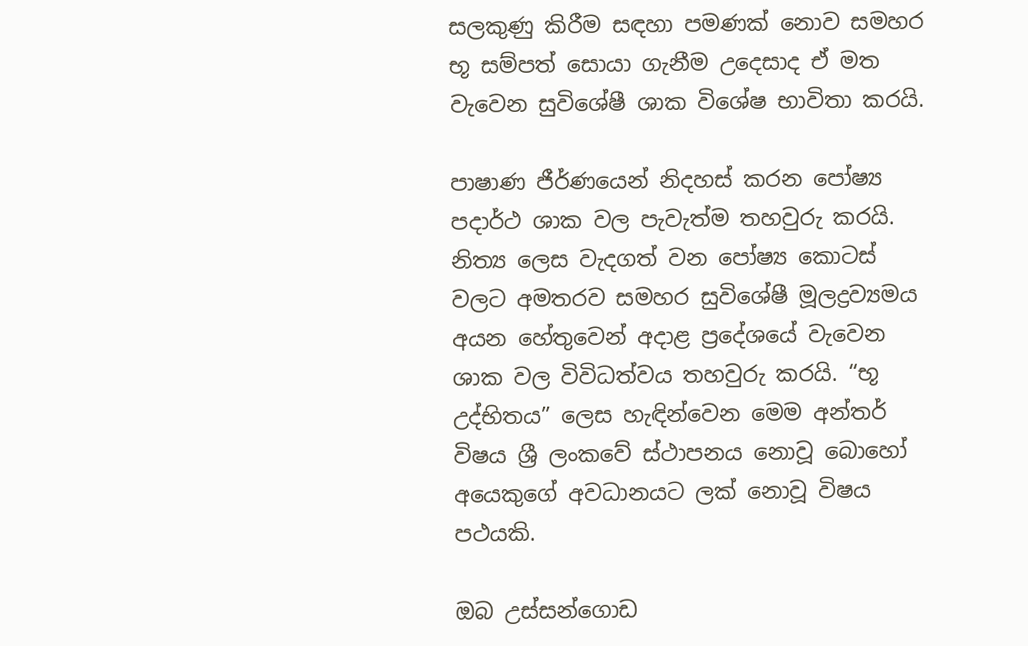සලකුණු කිරීම සඳහා පමණක් නොව සමහර භූ සම්පත් සොයා ගැනීම උදෙසාද ඒ මත වැවෙන සුවිශේෂී ශාක විශේෂ භාවිතා කරයි.

පාෂාණ ජීර්ණයෙන් නිදහස් කරන පෝෂ්‍ය පදාර්ථ ශාක වල පැවැත්ම තහවුරු කරයි. නිත්‍ය ලෙස වැදගත් වන පෝෂ්‍ය කොටස් වලට අමතරව සමහර සුවිශේෂී මූලද්‍රව්‍යමය අයන හේතුවෙන් අදාළ ප්‍රදේශයේ වැවෙන ශාක වල විවිධත්වය තහවුරු කරයි. “භූ උද්භිතය” ලෙස හැඳින්වෙන මෙම අන්තර් විෂය ශ්‍රී ලංකවේ ස්ථාපනය නොවූ බොහෝ අයෙකුගේ අවධානයට ලක් නොවූ විෂය පථයකි.

ඔබ උස්සන්ගොඩ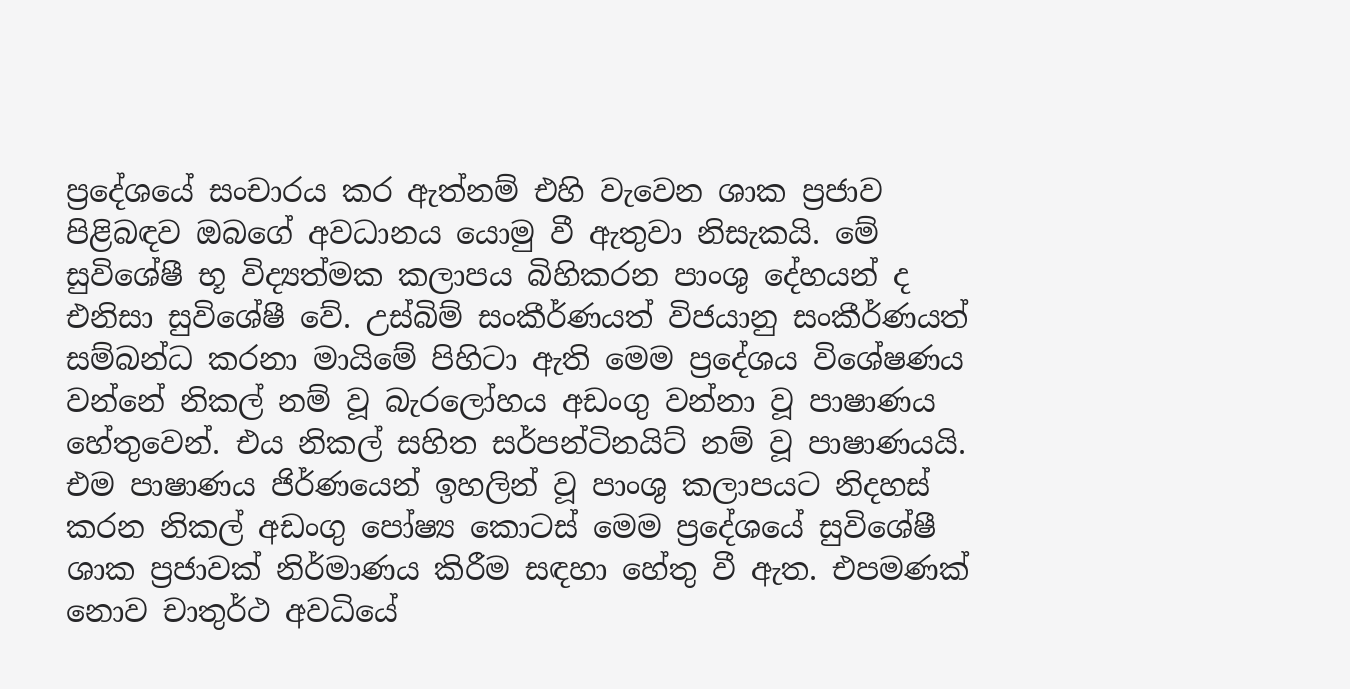ප්‍රදේශයේ සංචාරය කර ඇත්නම් එහි වැවෙන ශාක ප්‍රජාව පිළිබඳව ඔබගේ අවධානය යොමු වී ඇතුවා නිසැකයි. මේ සුවිශේෂී භූ විද්‍යත්මක කලාපය බිහිකරන පාංශු දේහයන් ද එනිසා සුවිශේෂී වේ. උස්බිම් සංකීර්ණයත් විජයානු සංකීර්ණයත් සම්බන්ධ කරනා මායිමේ පිහිටා ඇති මෙම ප්‍රදේශය විශේෂණය වන්නේ නිකල් නම් වූ බැරලෝහය අඩංගු වන්නා වූ පාෂාණය හේතුවෙන්. එය නිකල් සහිත සර්පන්ටිනයිට් නම් වූ පාෂාණයයි. එම පාෂාණය ජිර්ණයෙන් ඉහලින් වූ පාංශු කලාපයට නිදහස් කරන නිකල් අඩංගු පෝෂ්‍ය කොටස් මෙම ප්‍රදේශයේ සුවිශේෂී ශාක ප්‍රජාවක් නිර්මාණය කිරීම සඳහා හේතු වී ඇත. එපමණක් නොව චාතුර්ථ අවධියේ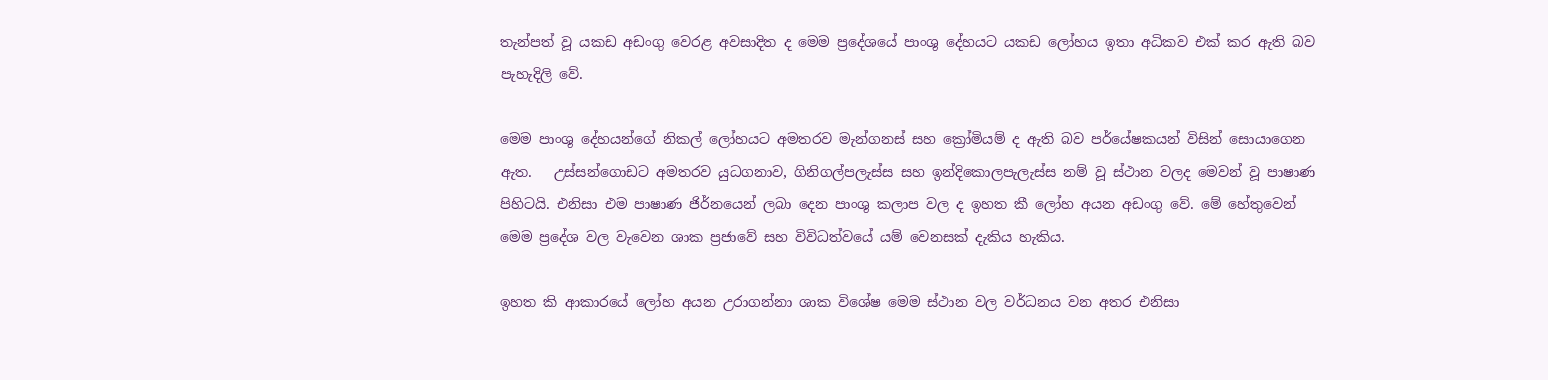තැන්පත් වූ යකඩ අඩංගු වෙරළ අවසාදිත ද මෙම ප්‍රදේශයේ පාංශු දේහයට යකඩ ලෝහය ඉතා අධිකව එක් කර ඇති බව පැහැදිලි වේ.

මෙම පාංශු දේහයන්ගේ නිකල් ලෝහයට අමතරව මැන්ගනස් සහ ක්‍රෝමියම් ද ඇති බව පර්යේෂකයන් විසින් සොයාගෙන ඇත.   උස්සන්ගොඩට අමතරව යුධගනාව, ගිනිගල්පලැස්ස සහ ඉන්දිකොලපැලැස්ස නම් වූ ස්ථාන වලද මෙවන් වූ පාෂාණ පිහිටයි. එනිසා එම පාෂාණ ජිර්නයෙන් ලබා දෙන පාංශු කලාප වල ද ඉහත කී ලෝහ අයන අඩංගු වේ. මේ හේතුවෙන් මෙම ප්‍රදේශ වල වැවෙන ශාක ප්‍රජාවේ සහ විවිධත්වයේ යම් වෙනසක් දැකිය හැකිය.

ඉහත කි ආකාරයේ ලෝහ අයන උරාගන්නා ශාක විශේෂ මෙම ස්ථාන වල වර්ධනය වන අතර එනිසා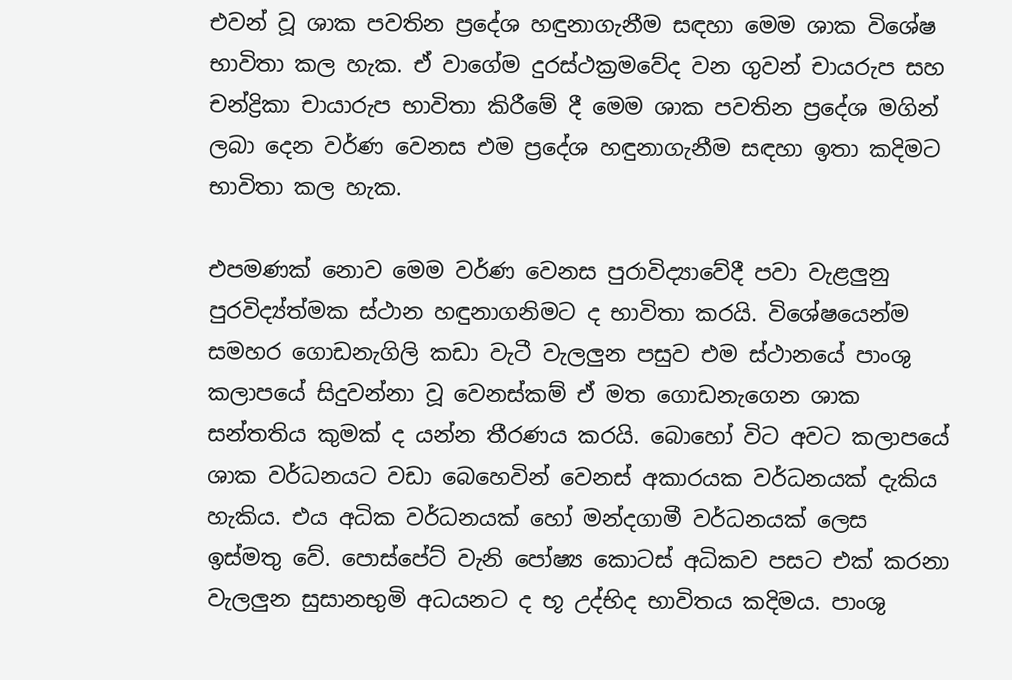එවන් වූ ශාක පවතින ප්‍රදේශ හඳුනාගැනීම සඳහා මෙම ශාක විශේෂ භාවිතා කල හැක. ඒ වාගේම දුරස්ථක්‍රමවේද වන ගුවන් චායරුප සහ චන්ද්‍රිකා චායාරුප භාවිතා කිරීමේ දී මෙම ශාක පවතින ප්‍රදේශ මගින් ලබා දෙන වර්ණ වෙනස එම ප්‍රදේශ හඳුනාගැනීම සඳහා ඉතා කදිමට භාවිතා කල හැක.

එපමණක් නොව මෙම වර්ණ වෙනස පුරාවිද්‍යාවේදී පවා වැළලුනු පුරවිද්‍ය්ත්මක ස්ථාන හඳුනාගනිමට ද භාවිතා කරයි. විශේෂයෙන්ම සමහර ගොඩනැගිලි කඩා වැටී වැලලුන පසුව එම ස්ථානයේ පාංශු කලාපයේ සිදුවන්නා වූ වෙනස්කම් ඒ මත ගොඩනැගෙන ශාක සන්තතිය කුමක් ද යන්න තීරණය කරයි. බොහෝ විට අවට කලාපයේ ශාක වර්ධනයට වඩා බෙහෙවින් වෙනස් අකාරයක වර්ධනයක් දැකිය හැකිය. එය අධික වර්ධනයක් හෝ මන්දගාමී වර්ධනයක් ලෙස ඉස්මතු වේ. පොස්පේට් වැනි පෝෂ්‍ය කොටස් අධිකව පසට එක් කරනා වැලලුන සුසානභුමි අධයනට ද භූ උද්භිද භාවිතය කදිමය. පාංශු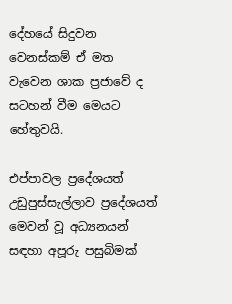දේහයේ සිදුවන වෙනස්කම් ඒ මත වැවෙන ශාක ප්‍රජාවේ ද සටහන් වීම මෙයට හේතුවයි.

එප්පාවල ප්‍රදේශයත් උඩුපුස්සැල්ලාව ප්‍රදේශයත් මෙවන් වූ අධ්‍යනයන් සඳහා අපූරු පසුබිමක්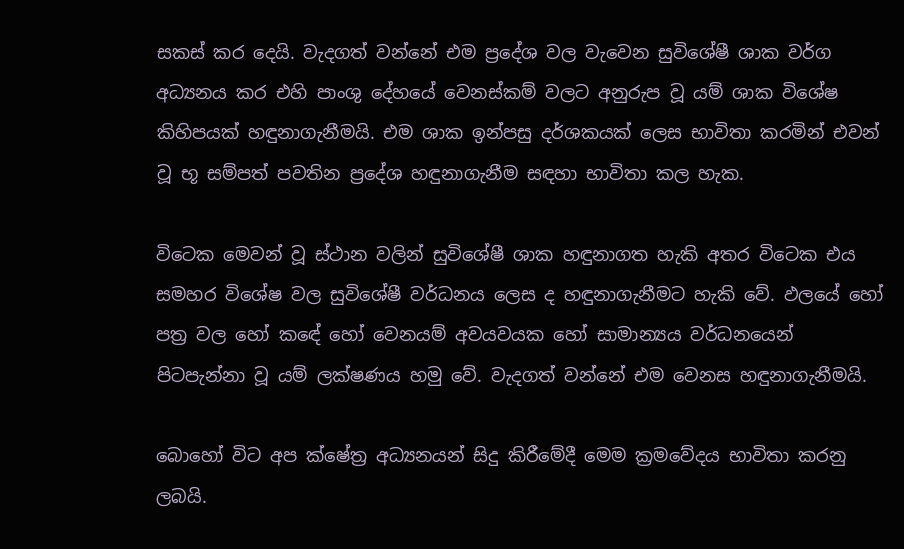සකස් කර දෙයි. වැදගත් වන්නේ එම ප්‍රදේශ වල වැවෙන සුවිශේෂී ශාක වර්ග අධ්‍යනය කර එහි පාංශු දේහයේ වෙනස්කම් වලට අනුරුප වූ යම් ශාක විශේෂ කිහිපයක් හඳුනාගැනීමයි. එම ශාක ඉන්පසු දර්ශකයක් ලෙස භාවිතා කරමින් එවන් වූ භූ සම්පත් පවතින ප්‍රදේශ හඳුනාගැනීම සඳහා භාවිතා කල හැක.

විටෙක මෙවන් වූ ස්ථාන වලින් සුවිශේෂී ශාක හඳුනාගත හැකි අතර විටෙක එය සමහර විශේෂ වල සුවිශේෂී වර්ධනය ලෙස ද හඳුනාගැනීමට හැකි වේ. ඵලයේ හෝ පත්‍ර වල හෝ කඳේ හෝ වෙනයම් අවයවයක හෝ සාමාන්‍යය වර්ධනයෙන් පිටපැන්නා වූ යම් ලක්ෂණය හමු වේ. වැදගත් වන්නේ එම වෙනස හඳුනාගැනීමයි.

බොහෝ විට අප ක්ෂේත්‍ර අධ්‍යනයන් සිදු කිරීමේදී මෙම ක්‍රමවේදය භාවිතා කරනු ලබයි.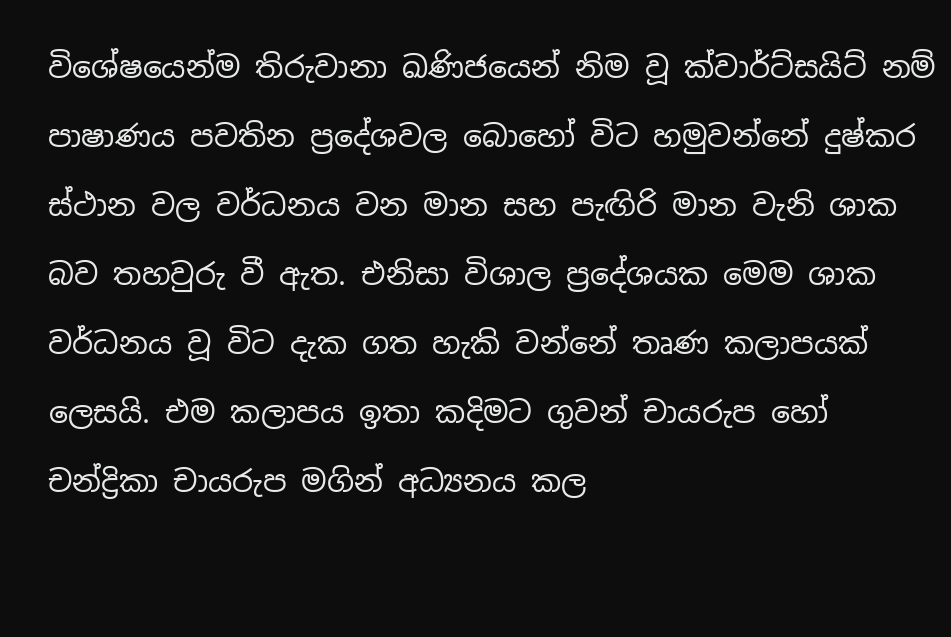විශේෂයෙන්ම තිරුවානා ඛණිජයෙන් නිම වූ ක්වාර්ට්සයිට් නම් පාෂාණය පවතින ප්‍රදේශවල බොහෝ විට හමුවන්නේ දුෂ්කර ස්ථාන වල වර්ධනය වන මාන සහ පැඟිරි මාන වැනි ශාක බව තහවුරු වී ඇත. එනිසා විශාල ප්‍රදේශයක මෙම ශාක වර්ධනය වූ විට දැක ගත හැකි වන්නේ තෘණ කලාපයක් ලෙසයි. එම කලාපය ඉතා කදිමට ගුවන් චායරුප හෝ චන්ද්‍රිකා චායරුප මගින් අධ්‍යනය කල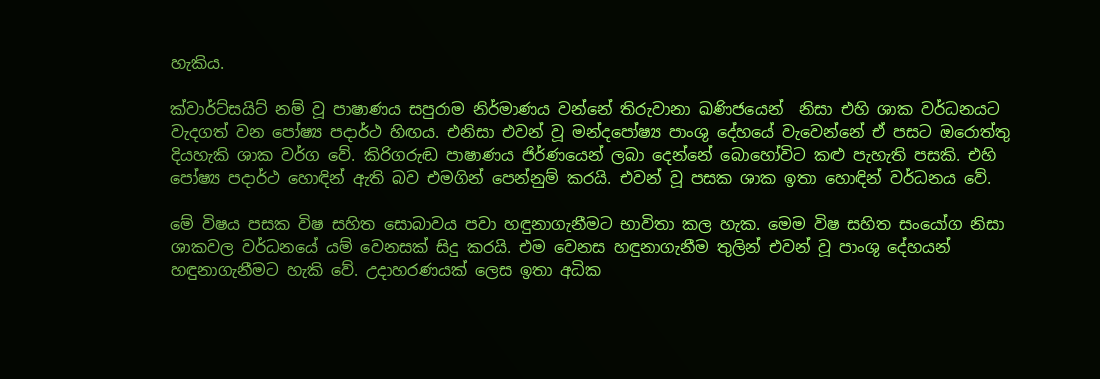හැකිය.

ක්වාර්ට්සයිට් නම් වූ පාෂාණය සපුරාම නිර්මාණය වන්නේ තිරුවානා ඛණිජයෙන්  නිසා එහි ශාක වර්ධනයට වැදගත් වන පෝෂ්‍ය පදාර්ථ හිඟය. එනිසා එවන් වූ මන්දපෝෂ්‍ය පාංශු දේහයේ වැවෙන්නේ ඒ පසට ඔරොත්තු දියහැකි ශාක වර්ග වේ. කිරිගරුඬ පාෂාණය ජිර්ණයෙන් ලබා දෙන්නේ බොහෝවිට කළු පැහැති පසකි. එහි පෝෂ්‍ය පදාර්ථ හොඳින් ඇති බව එමගින් පෙන්නුම් කරයි. එවන් වූ පසක ශාක ඉතා හොඳින් වර්ධනය වේ.

මේ විෂය පසක විෂ සහිත සොබාවය පවා හඳුනාගැනීමට භාවිතා කල හැක. මෙම විෂ සහිත සංයෝග නිසා ශාකවල වර්ධනයේ යම් වෙනසක් සිදු කරයි. එම වෙනස හඳුනාගැනීම තුලින් එවන් වූ පාංශු දේහයන් හඳුනාගැනීමට හැකි වේ. උදාහරණයක් ලෙස ඉතා අධික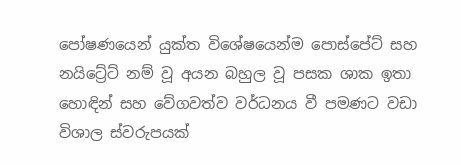පෝෂණයෙන් යුක්ත විශේෂයෙන්ම පොස්පේට් සහ නයිට්‍රේට් නම් වූ අයන බහුල වූ පසක ශාක ඉතා හොඳින් සහ වේගවත්ව වර්ධනය වී පමණට වඩා විශාල ස්වරුපයක්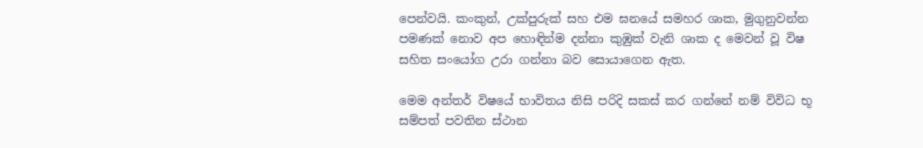පෙන්වයි. කංකුන්, උක්පුරුක් සහ එම ඝනයේ සමහර ශාක, මුගුනුවන්න පමණක් නොව අප හොඳින්ම දන්නා කුඹුක් වැනි ශාක ද මෙවන් වූ විෂ සහිත සංයෝග උරා ගන්නා බව සොයාගෙන ඇත.

මෙම අන්තර් විෂයේ භාවිතය නිසි පරිදි සකස් කර ගන්නේ නම් විවිධ භූ සම්පත් පවතින ස්ථාන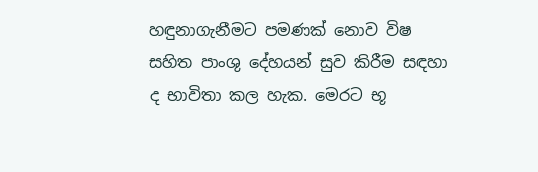හඳුනාගැනීමට පමණක් නොව විෂ සහිත පාංශු දේහයන් සුව කිරීම සඳහා ද භාවිතා කල හැක. මෙරට භූ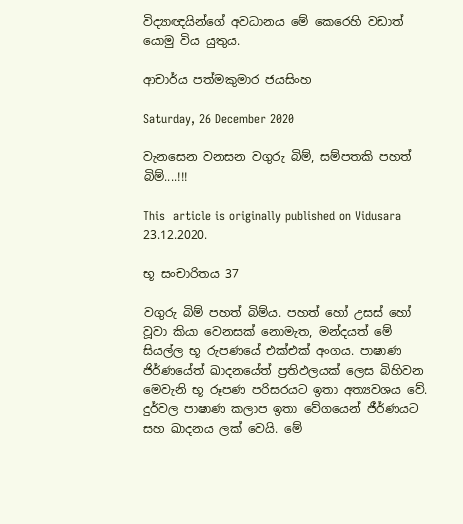විද්‍යාඥයින්ගේ අවධානය මේ කෙරෙහි වඩාත් යොමු විය යුතුය.

ආචාර්ය පත්මකුමාර ජයසිංහ

Saturday, 26 December 2020

වැනසෙන වනසන වගුරු බිම්, සම්පතකි පහත් බිම්....!!!

This  article is originally published on Vidusara 23.12.2020.

භූ සංචාරිතය 37

වගුරු බිම් පහත් බිම්ය. පහත් හෝ උසස් හෝ වූවා කියා වෙනසක් නොමැත, මන්දයත් මේ සියල්ල භූ රුපණයේ එක්එක් අංගය. පාෂාණ ජිර්ණයේත් ඛාදනයේත් ප්‍රතිඵලයක් ලෙස බිහිවන මෙවැනි භූ රූපණ පරිසරයට ඉතා අත්‍යවශය වේ. දුර්වල පාෂාණ කලාප ඉතා වේගයෙන් ජීර්ණයට සහ ඛාදනය ලක් වෙයි. මේ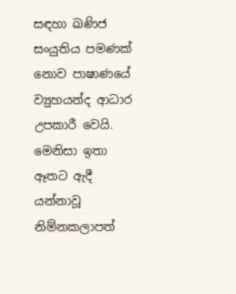සඳහා ඛණිජ සංයුතිය පමණක් නොව පාෂාණයේ ව්‍යුහයන්ද ආධාර උපකාරී වෙයි. මෙනිසා ඉතා ඈතට ඇදී යන්නාවූ නිම්නකලාපත්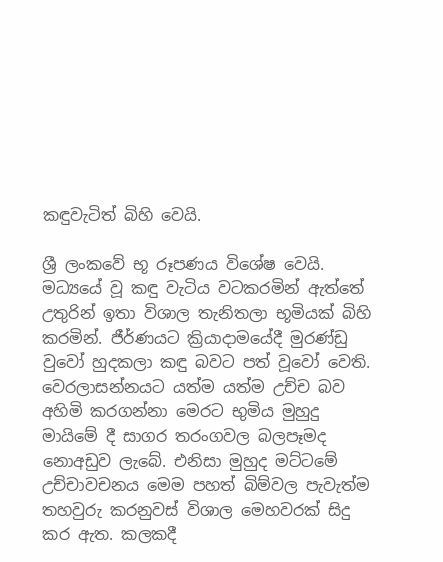කඳුවැටිත් බිහි වෙයි.

ශ්‍රී ලංකවේ භූ රූපණය විශේෂ වෙයි. මධ්‍යයේ වූ කඳු වැටිය වටකරමින් ඇත්තේ උතුරින් ඉතා විශාල තැනිතලා භූමියක් බිහි කරමින්. ජීර්ණයට ක්‍රියාදාමයේදී මුරණ්ඩු වුවෝ හුදකලා කඳු බවට පත් වූවෝ වෙති. වෙරලාසන්නයට යත්ම යත්ම උච්ච බව අහිමි කරගන්නා මෙරට භුමිය මුහුදු මායිමේ දී සාගර තරංගවල බලපෑමද නොඅඩුව ලැබේ. එනිසා මුහුද මට්ටමේ උච්චාවචනය මෙම පහත් බිම්වල පැවැත්ම තහවුරු කරනුවස් විශාල මෙහවරක් සිදු කර ඇත. කලකදී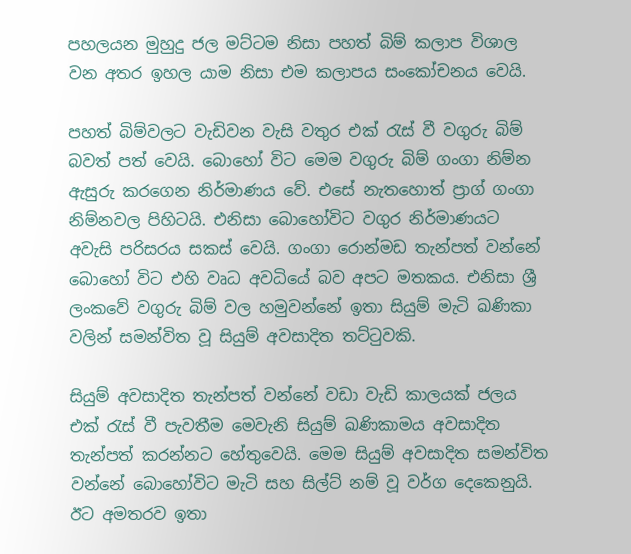පහලයන මුහුදු ජල මට්ටම නිසා පහත් බිම් කලාප විශාල වන අතර ඉහල යාම නිසා එම කලාපය සංකෝචනය වෙයි.

පහත් බිම්වලට වැඩිවන වැසි වතුර එක් රැස් වී වගුරු බිම් බවත් පත් වෙයි. බොහෝ විට මෙම වගුරු බිම් ගංගා නිම්න ඇසුරු කරගෙන නිර්මාණය වේ. එසේ නැතහොත් ප්‍රාග් ගංගා නිම්නවල පිහිටයි. එනිසා බොහෝවිට වගුර නිර්මාණයට අවැසි පරිසරය සකස් වෙයි. ගංගා රොන්මඩ තැන්පත් වන්නේ බොහෝ විට එහි වෘධ අවධියේ බව අපට මතකය. එනිසා ශ්‍රී ලංකවේ වගුරු බිම් වල හමුවන්නේ ඉතා සියුම් මැටි ඛණිකා වලින් සමන්විත වූ සියුම් අවසාදිත තට්ටුවකි.

සියුම් අවසාදිත තැන්පත් වන්නේ වඩා වැඩි කාලයක් ජලය එක් රැස් වී පැවතීම මෙවැනි සියුම් ඛණිකාමය අවසාදිත තැන්පත් කරන්නට හේතුවෙයි. මෙම සියුම් අවසාදිත සමන්විත වන්නේ බොහෝවිට මැටි සහ සිල්ට් නම් වූ වර්ග දෙකෙනුයි. ඊට අමතරව ඉතා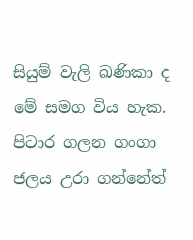සියුම් වැලි ඛණිකා ද මේ සමග විය හැක. පිටාර ගලන ගංගා ජලය උරා ගන්නේත්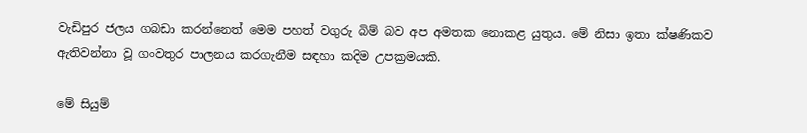වැඩිපුර ජලය ගබඩා කරන්නෙත් මෙම පහත් වගුරු බිම් බව අප අමතක නොකළ යුතුය. මේ නිසා ඉතා ක්ෂණිකව ඇතිවන්නා වූ ගංවතුර පාලනය කරගැනීම සඳහා කදිම උපක්‍රමයකි.

මේ සියුම්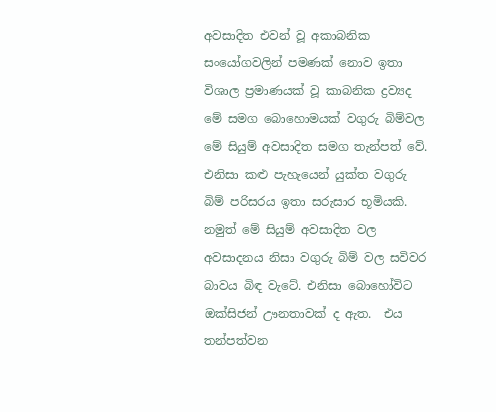අවසාදිත එවන් වූ අකාබනික සංයෝගවලින් පමණක් නොව ඉතා විශාල ප්‍රමාණයක් වූ කාබනික ද්‍රව්‍යද මේ සමග බොහොමයක් වගුරු බිම්වල මේ සියුම් අවසාදිත සමග තැන්පත් වේ. එනිසා කළු පැහැයෙන් යුක්ත වගුරු බිම් පරිසරය ඉතා සරුසාර භූමියකි. නමුත් මේ සියුම් අවසාදිත වල අවසාදනය නිසා වගුරු බිම් වල සවිවර බාවය බිඳ වැටේ. එනිසා බොහෝවිට ඔක්සිජන් ඌනතාවක් ද ඇත.  එය තන්පත්වන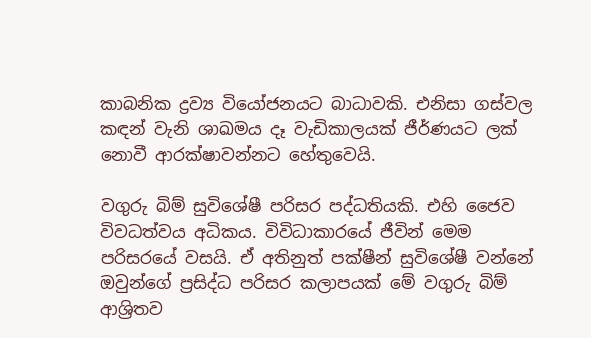කාබනික ද්‍රව්‍ය වියෝජනයට බාධාවකි. එනිසා ගස්වල කඳන් වැනි ශාඛමය දෑ වැඩිකාලයක් ජීර්ණයට ලක් නොවී ආරක්ෂාවන්නට හේතුවෙයි.

වගුරු බිම් සුවිශේෂී පරිසර පද්ධතියකි. එහි ජෛව විවධත්වය අධිකය. විවිධාකාරයේ ජීවින් මෙම පරිසරයේ වසයි. ඒ අතිනුත් පක්ෂීන් සුවිශේෂී වන්නේ ඔවුන්ගේ ප්‍රසිද්ධ පරිසර කලාපයක් මේ වගුරු බිම් ආශ්‍රිතව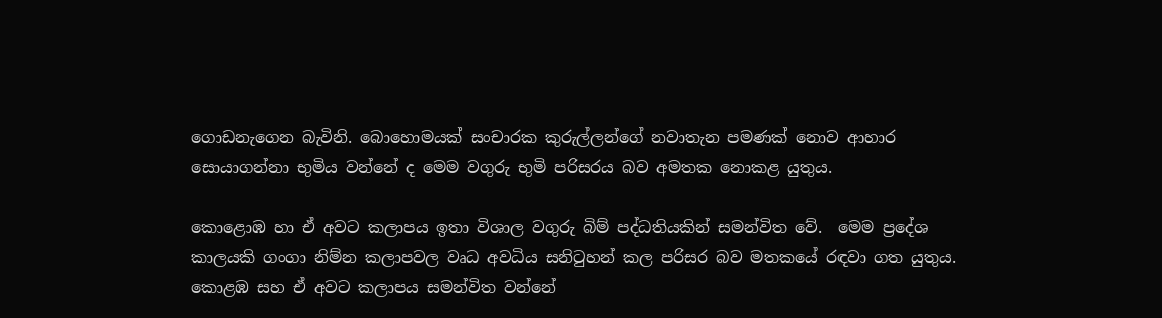ගොඩනැගෙන බැවිනි. බොහොමයක් සංචාරක කුරුල්ලන්ගේ නවාතැන පමණක් නොව ආහාර සොයාගන්නා භුමිය වන්නේ ද මෙම වගුරු භුමි පරිසරය බව අමතක නොකළ යුතුය.

කොළොඹ හා ඒ අවට කලාපය ඉතා විශාල වගුරු බිම් පද්ධතියකින් සමන්විත වේ.  මෙම ප්‍රදේශ කාලයකි ගංගා නිම්න කලාපවල වෘධ අවධිය සනිටුහන් කල පරිසර බව මතකයේ රඳවා ගත යුතුය. කොළඹ සහ ඒ අවට කලාපය සමන්විත වන්නේ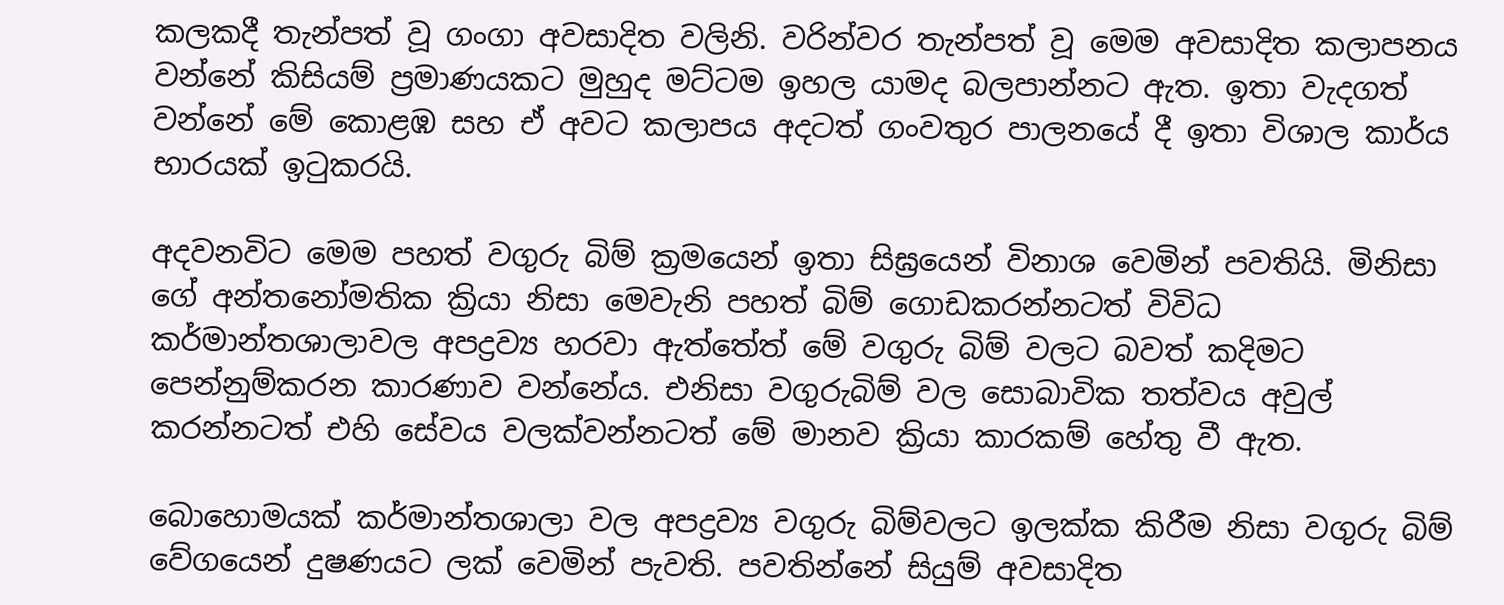කලකදී තැන්පත් වූ ගංගා අවසාදිත වලිනි. වරින්වර තැන්පත් වූ මෙම අවසාදිත කලාපනය වන්නේ කිසියම් ප්‍රමාණයකට මුහුද මට්ටම ඉහල යාමද බලපාන්නට ඇත. ඉතා වැදගත් වන්නේ මේ කොළඹ සහ ඒ අවට කලාපය අදටත් ගංවතුර පාලනයේ දී ඉතා විශාල කාර්ය භාරයක් ඉටුකරයි.

අදවනවිට මෙම පහත් වගුරු බිම් ක්‍රමයෙන් ඉතා සිඝ්‍රයෙන් විනාශ වෙමින් පවතියි. මිනිසා ගේ අන්තනෝමතික ක්‍රියා නිසා මෙවැනි පහත් බිම් ගොඩකරන්නටත් විවිධ කර්මාන්තශාලාවල අපද්‍රව්‍ය හරවා ඇත්තේත් මේ වගුරු බිම් වලට බවත් කදිමට පෙන්නුම්කරන කාරණාව වන්නේය. එනිසා වගුරුබිම් වල සොබාවික තත්වය අවුල් කරන්නටත් එහි සේවය වලක්වන්නටත් මේ මානව ක්‍රියා කාරකම් හේතු වී ඇත.

බොහොමයක් කර්මාන්තශාලා වල අපද්‍රව්‍ය වගුරු බිම්වලට ඉලක්ක කිරීම නිසා වගුරු බිම් වේගයෙන් දුෂණයට ලක් වෙමින් පැවති. පවතින්නේ සියුම් අවසාදිත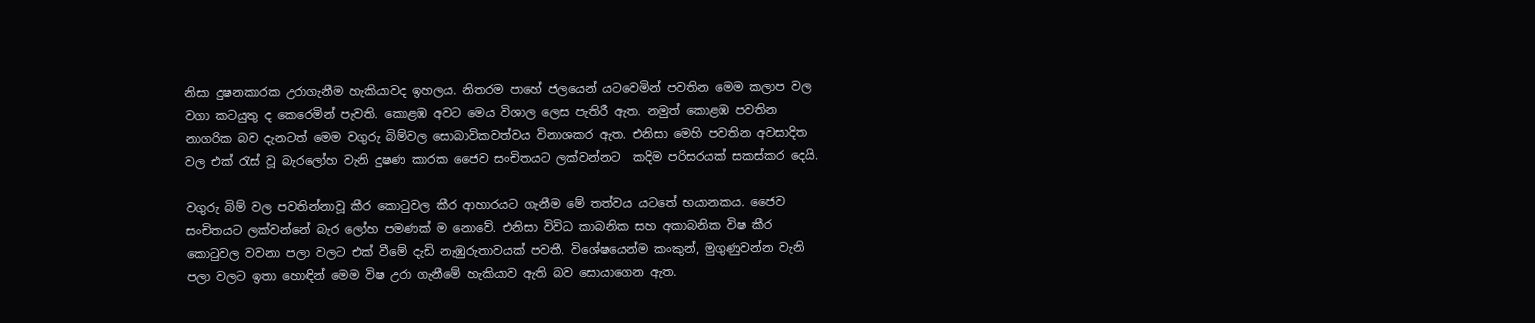නිසා දුෂනකාරක උරාගැනීම හැකියාවද ඉහලය. නිතරම පාහේ ජලයෙන් යටවෙමින් පවතින මෙම කලාප වල වගා කටයුතු ද කෙරෙමින් පැවති. කොළඹ අවට මෙය විශාල ලෙස පැතිරී ඇත. නමුත් කොළඹ පවතින නාගරික බව දැනටත් මෙම වගුරු බිම්වල සොබාවිකවත්වය විනාශකර ඇත. එනිසා මෙහි පවතින අවසාදිත වල එක් රැස් වූ බැරලෝහ වැනි දුෂණ කාරක ජෛව සංචිතයට ලක්වන්නට  කදිම පරිසරයක් සකස්කර දෙයි.

වගුරු බිම් වල පවතින්නාවූ කීර කොටුවල කීර ආහාරයට ගැනීම මේ තත්වය යටතේ භයානකය. ජෛව සංචිතයට ලක්වන්නේ බැර ලෝහ පමණක් ම නොවේ. එනිසා විවිධ කාබනික සහ අකාබනික විෂ කීර කොටුවල වවනා පලා වලට එක් වීමේ දැඩි නැඹුරුතාවයක් පවතී. විශේෂයෙන්ම කංකුන්, මුගුණුවන්න වැනි පලා වලට ඉතා හොඳින් මෙම විෂ උරා ගැනීමේ හැකියාව ඇති බව සොයාගෙන ඇත.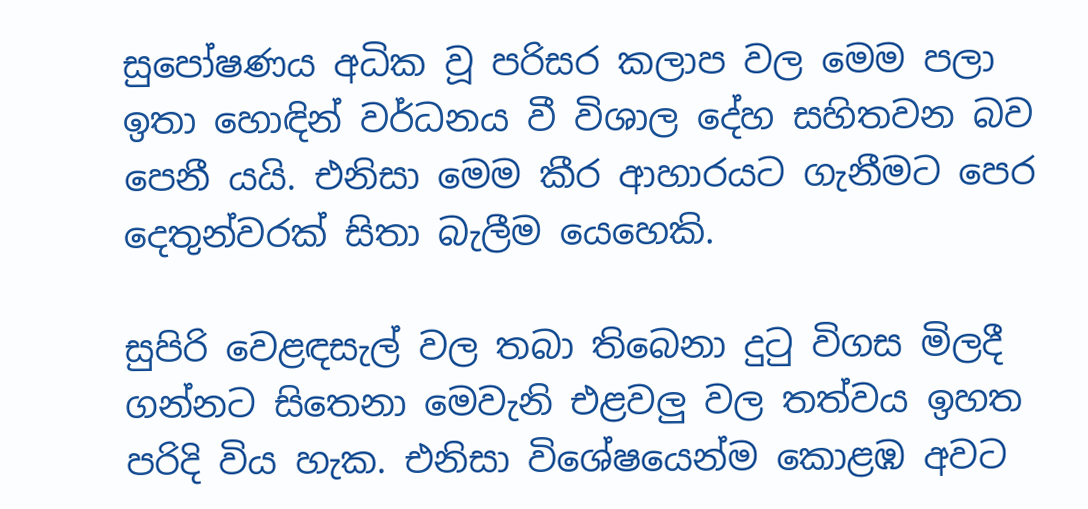සුපෝෂණය අධික වූ පරිසර කලාප වල මෙම පලා ඉතා හොඳින් වර්ධනය වී විශාල දේහ සහිතවන බව පෙනී යයි. එනිසා මෙම කීර ආහාරයට ගැනීමට පෙර දෙතුන්වරක් සිතා බැලීම යෙහෙකි.

සුපිරි වෙළඳසැල් වල තබා තිබෙනා දුටු විගස මිලදී ගන්නට සිතෙනා මෙවැනි එළවලු වල තත්වය ඉහත පරිදි විය හැක. එනිසා විශේෂයෙන්ම කොළඹ අවට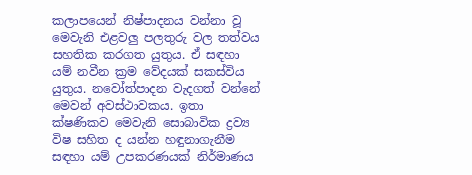කලාපයෙන් නිෂ්පාදනය වන්නා වූ මෙවැනි එළවලු පලතුරු වල තත්වය සහතික කරගත යුතුය. ඒ සඳහා යම් නවීන ක්‍රම වේදයක් සකස්විය යුතුය. නවෝත්පාදන වැදගත් වන්නේ මෙවන් අවස්ථාවකය. ඉතා ක්ෂණිකව මෙවැනි සොබාවික ද්‍රව්‍ය විෂ සහිත ද යන්න හඳුනාගැනීම සඳහා යම් උපකරණයක් නිර්මාණය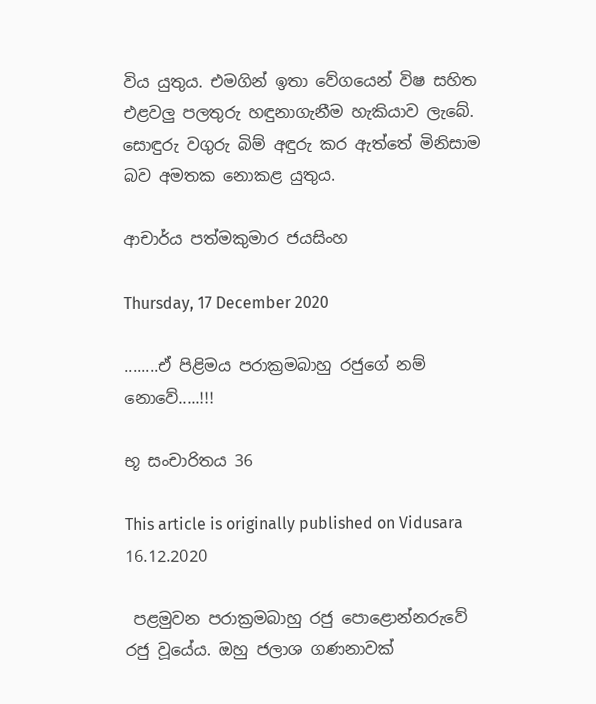විය යුතුය. එමගින් ඉතා වේගයෙන් විෂ සහිත එළවලු පලතුරු හඳුනාගැනීම හැකියාව ලැබේ. සොඳුරු වගුරු බිම් අඳුරු කර ඇත්තේ මිනිසාම බව අමතක නොකළ යුතුය.

ආචාර්ය පත්මකුමාර ජයසිංහ

Thursday, 17 December 2020

........ඒ පිළිමය පරාක්‍රමබාහු රජුගේ නම් නොවේ.....!!!

භූ සංචාරිතය 36

This article is originally published on Vidusara 16.12.2020

 පළමුවන පරාක්‍රමබාහු රජු පොළොන්නරුවේ රජු වූයේය. ඔහු ජලාශ ගණනාවක්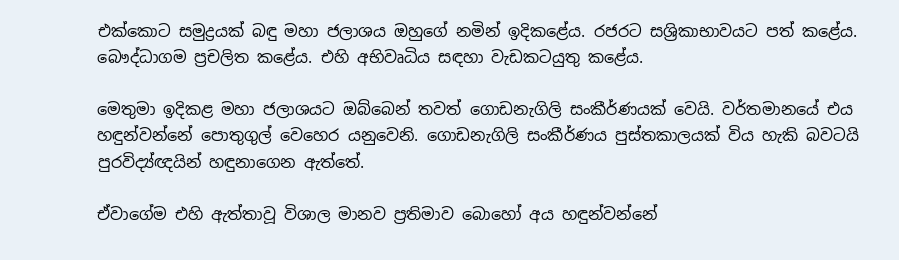එක්කොට සමුද්‍රයක් බඳු මහා ජලාශය ඔහුගේ නමින් ඉදිකළේය. රජරට සශ්‍රිකාභාවයට පත් කළේය. බෞද්ධාගම ප්‍රචලිත කළේය. එහි අභිවෘධිය සඳහා වැඩකටයුතු කළේය.

මෙතුමා ඉදිකළ මහා ජලාශයට ඔබ්බෙන් තවත් ගොඩනැගිලි සංකීර්ණයක් වෙයි. වර්තමානයේ එය හඳුන්වන්නේ පොතුගුල් වෙහෙර යනුවෙනි. ගොඩනැගිලි සංකීර්ණය පුස්තකාලයක් විය හැකි බවටයි පුරවිද්‍ය්ඥයින් හඳුනාගෙන ඇත්තේ.

ඒවාගේම එහි ඇත්තාවූ විශාල මානව ප්‍රතිමාව බොහෝ අය හඳුන්වන්නේ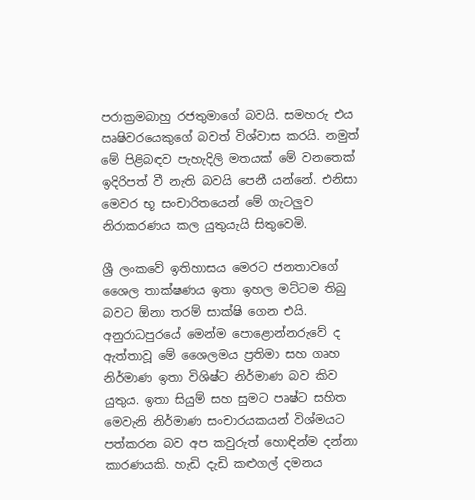පරාක්‍රමබාහු රජතුමාගේ බවයි. සමහරු එය ඍෂිවරයෙකුගේ බවත් විශ්වාස කරයි. නමුත් මේ පිළිබඳව පැහැදිලි මතයක් මේ වනතෙක් ඉදිරිපත් වී නැති බවයි පෙනී යන්නේ. එනිසා මෙවර භූ සංචාරිතයෙන් මේ ගැටලුව නිරාකරණය කල යුතුයැයි සිතුවෙමි.

ශ්‍රී ලංකවේ ඉතිහාසය මෙරට ජනතාවගේ ශෛල තාක්ෂණය ඉතා ඉහල මට්ටම තිබු බවට ඕනා තරම් සාක්ෂි ගෙන එයි. අනුරාධපුරයේ මෙන්ම පොළොන්නරුවේ ද ඇත්තාවූ මේ ශෛලමය ප්‍රතිමා සහ ගෘහ නිර්මාණ ඉතා විශිෂ්ට නිර්මාණ බව කිව යුතුය. ඉතා සියුම් සහ සුමට පෘෂ්ට සහිත මෙවැනි නිර්මාණ සංචාරයකයන් විශ්මයට පත්කරන බව අප කවුරුත් හොඳින්ම දන්නා කාරණයකි. හැඩි දැඩි කළුගල් දමනය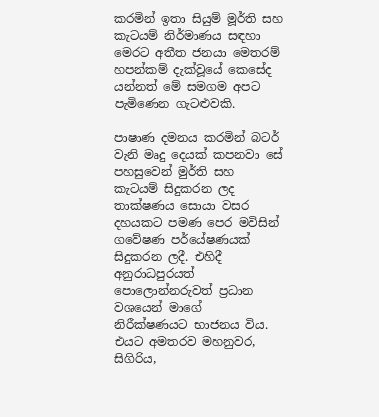කරමින් ඉතා සියුම් මූර්ති සහ කැටයම් නිර්මාණය සඳහා මෙරට අතීත ජනයා මෙතරම් හපන්කම් දැක්වූයේ කෙසේද යන්නත් මේ සමගම අපට පැමිණෙන ගැටළුවකි.

පාෂාණ දමනය කරමින් බටර් වැනි මෘදු දෙයක් කපනවා සේ පහසුවෙන් මුර්ති සහ කැටයම් සිදුකරන ලද තාක්ෂණය සොයා වසර දහයකට පමණ පෙර මවිසින් ගවේෂණ පර්යේෂණයක් සිදුකරන ලදී. එහිදී අනුරාධපුරයත් පොලොන්නරුවත් ප්‍රධාන වශයෙන් මාගේ  නිරීක්ෂණයට භාජනය විය. එයට අමතරව මහනුවර, සිගිරිය,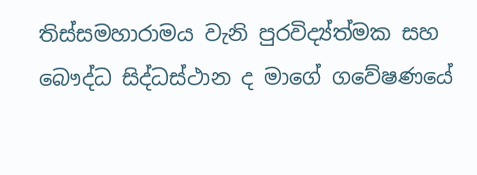තිස්සමහාරාමය වැනි පුරවිද්‍ය්ත්මක සහ බෞද්ධ සිද්ධස්ථාන ද මාගේ ගවේෂණයේ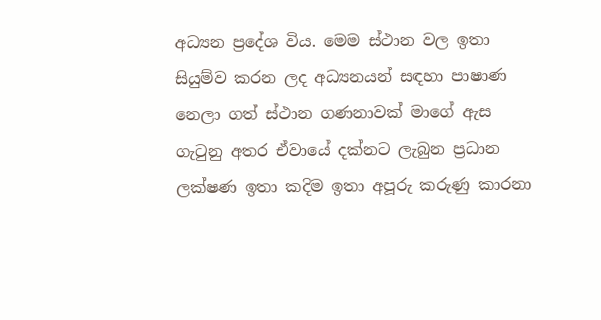අධ්‍යන ප්‍රදේශ විය. මෙම ස්ථාන වල ඉතා සියුම්ව කරන ලද අධ්‍යනයන් සඳහා පාෂාණ නෙලා ගත් ස්ථාන ගණනාවක් මාගේ ඇස ගැටුනු අතර ඒවායේ දක්නට ලැබුන ප්‍රධාන ලක්ෂණ ඉතා කදිම ඉතා අපූරු කරුණු කාරනා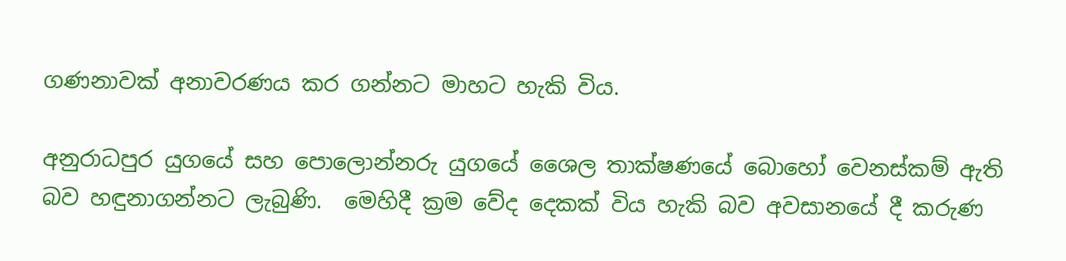ගණනාවක් අනාවරණය කර ගන්නට මාහට හැකි විය.

අනුරාධපුර යුගයේ සහ පොලොන්නරු යුගයේ ශෛල තාක්ෂණයේ බොහෝ වෙනස්කම් ඇති බව හඳුනාගන්නට ලැබුණි.  මෙහිදී ක්‍රම වේද දෙකක් විය හැකි බව අවසානයේ දී කරුණ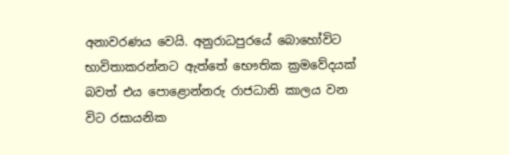අනාවරණය වෙයි. අනුරාධපුරයේ බොහෝවිට භාවිතාකරන්නට ඇත්තේ භෞතික ක්‍රමවේදයක් බවත් එය පොළොන්නරු රාජධානි කාලය වන විට රසායනික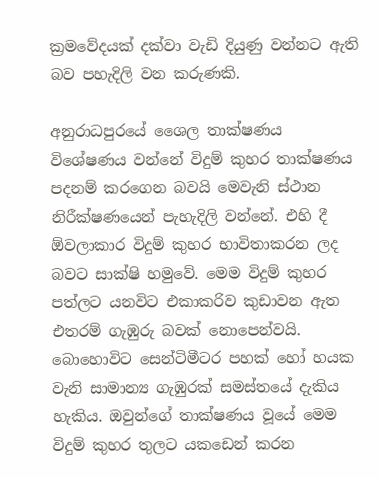ක්‍රමවේදයක් දක්වා වැඩි දියුණු වන්නට ඇති බව පහැදිලි වන කරුණකි.

අනුරාධපුරයේ ශෛල තාක්ෂණය විශේෂණය වන්නේ විදුම් කුහර තාක්ෂණය පදනම් කරගෙන බවයි මෙවැනි ස්ථාන නිරීක්ෂණයෙන් පැහැදිලි වන්නේ. එහි දී ඕවලාකාර විදුම් කුහර භාවිතාකරන ලද බවට සාක්ෂි හමුවේ. මෙම විදුම් කුහර පත්ලට යනවිට එකාකරිව කුඩාවන ඇත එතරම් ගැඹුරු බවක් නොපෙන්වයි. බොහොවිට සෙන්ටිමීටර පහක් හෝ හයක වැනි සාමාන්‍ය ගැඹුරක් සමස්තයේ දැකිය හැකිය. ඔවුන්ගේ තාක්ෂණය වූයේ මෙම විදුම් කුහර තුලට යකඩෙන් කරන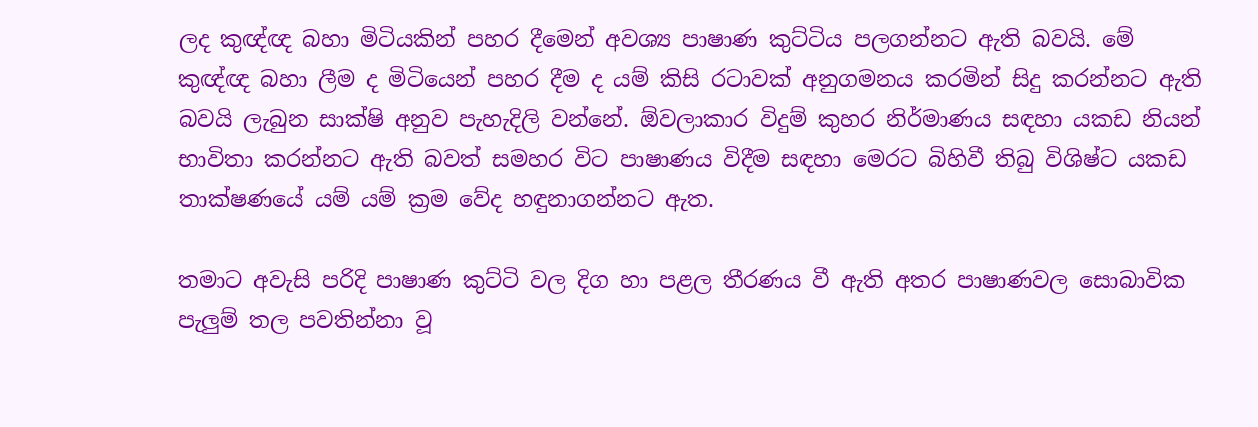ලද කුඥ්ඥ බහා මිටියකින් පහර දීමෙන් අවශ්‍ය පාෂාණ කුට්ටිය පලගන්නට ඇති බවයි. මේ කුඥ්ඥ බහා ලීම ද මිටියෙන් පහර දීම ද යම් කිසි රටාවක් අනුගමනය කරමින් සිදු කරන්නට ඇති බවයි ලැබුන සාක්ෂි අනුව පැහැදිලි වන්නේ. ඕවලාකාර විදුම් කුහර නිර්මාණය සඳහා යකඩ නියන් භාවිතා කරන්නට ඇති බවත් සමහර විට පාෂාණය විදීම සඳහා මෙරට බිහිවී තිබු විශිෂ්ට යකඩ තාක්ෂණයේ යම් යම් ක්‍රම වේද හඳුනාගන්නට ඇත.

තමාට අවැසි පරිදි පාෂාණ කුට්ටි වල දිග හා පළල තීරණය වී ඇති අතර පාෂාණවල සොබාවික පැලුම් තල පවතින්නා වූ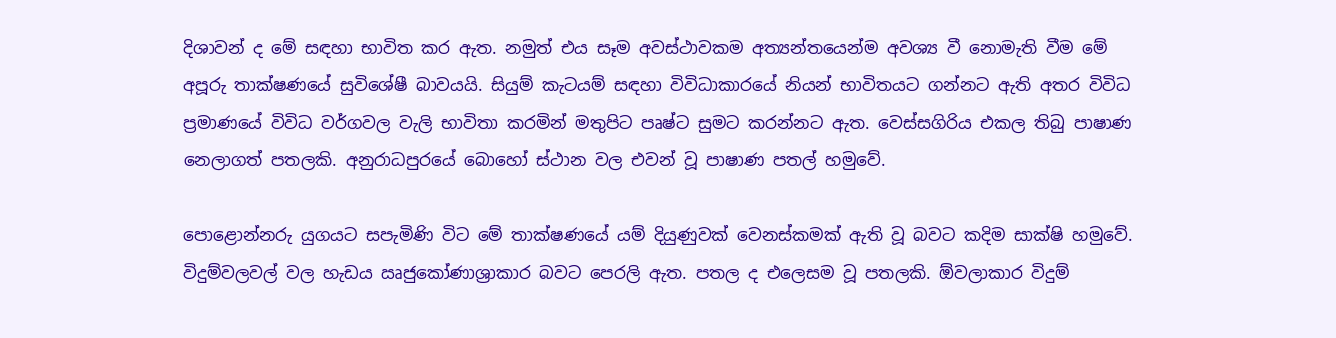දිශාවන් ද මේ සඳහා භාවිත කර ඇත. නමුත් එය සෑම අවස්ථාවකම අත්‍යන්තයෙන්ම අවශ්‍ය වී නොමැති වීම මේ අපූරු තාක්ෂණයේ සුවිශේෂී බාවයයි. සියුම් කැටයම් සඳහා විවිධාකාරයේ නියන් භාවිතයට ගන්නට ඇති අතර විවිධ ප්‍රමාණයේ විවිධ වර්ගවල වැලි භාවිතා කරමින් මතුපිට පෘෂ්ට සුමට කරන්නට ඇත. වෙස්සගිරිය එකල තිබු පාෂාණ නෙලාගත් පතලකි. අනුරාධපුරයේ බොහෝ ස්ථාන වල එවන් වූ පාෂාණ පතල් හමුවේ.

පොළොන්නරු යුගයට සපැමිණි විට මේ තාක්ෂණයේ යම් දියුණුවක් වෙනස්කමක් ඇති වූ බවට කදිම සාක්ෂි හමුවේ. විදුම්වලවල් වල හැඩය ඍජුකෝණාශ්‍රාකාර බවට පෙරලි ඇත. පතල ද එලෙසම වූ පතලකි. ඕවලාකාර විදුම්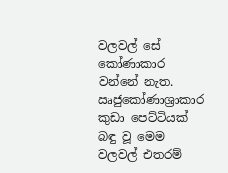වලවල් සේ කෝණාකාර වන්නේ නැත. ඍජුකෝණාශ්‍රාකාර කුඩා පෙට්ටියක් බඳු වූ මෙම වලවල් එතරම්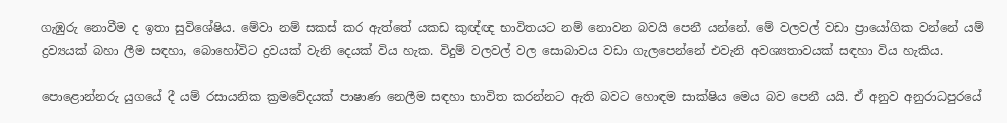ගැඹුරු නොවීම ද ඉතා සුවිශේෂිය. මේවා නම් සකස් කර ඇත්තේ යකඩ කුඥ්ඥ භාවිතයට නම් නොවන බවයි පෙනී යන්නේ. මේ වලවල් වඩා ප්‍රායෝගික වන්නේ යම් ද්‍රව්‍යයක් බහා ලීම සඳහා, බොහෝවිට ද්‍රවයක් වැනි දෙයක් විය හැක. විදුම් වලවල් වල සොබාවය වඩා ගැලපෙන්නේ එවැනි අවශ්‍යතාවයක් සඳහා විය හැකිය.

පොළොන්නරු යුගයේ දී යම් රසායනික ක්‍රමවේදයක් පාෂාණ නෙලීම සඳහා භාවිත කරන්නට ඇති බවට හොඳම සාක්ෂිය මෙය බව පෙනී යයි. ඒ අනුව අනුරාධපුරයේ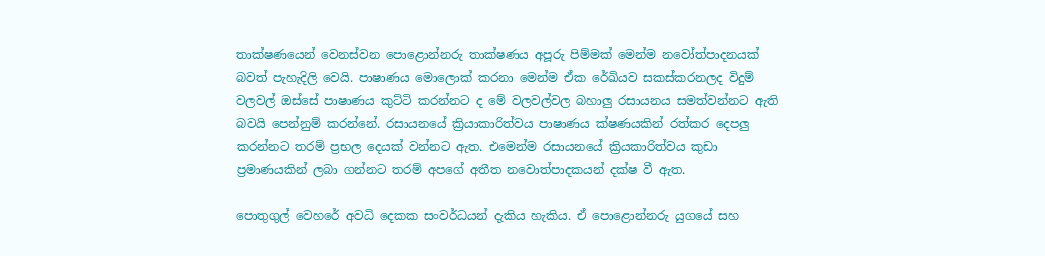තාක්ෂණයෙන් වෙනස්වන පොළොන්නරු තාක්ෂණය අපූරු පිම්මක් මෙන්ම නවෝත්පාදනයක් බවත් පැහැදිලි වෙයි. පාෂාණය මොලොක් කරනා මෙන්ම ඒක රේඛියව සකස්කරනලද විදුම් වලවල් ඔස්සේ පාෂාණය කුට්ටි කරන්නට ද මේ වලවල්වල බහාලු රසායනය සමත්වන්නට ඇති බවයි පෙන්නුම් කරන්නේ. රසායනයේ ක්‍රියාකාරිත්වය පාෂාණය ක්ෂණයකින් රත්කර දෙපලු කරන්නට තරම් ප්‍රභල දෙයක් වන්නට ඇත. එමෙන්ම රසායනයේ ක්‍රියකාරිත්වය කුඩා ප්‍රමාණයකින් ලබා ගන්නට තරම් අපගේ අතීත නවොත්පාදකයන් දක්ෂ වී ඇත.

පොතුගුල් වෙහරේ අවධි දෙකක සංවර්ධයන් දැකිය හැකිය. ඒ පොළොන්නරු යුගයේ සහ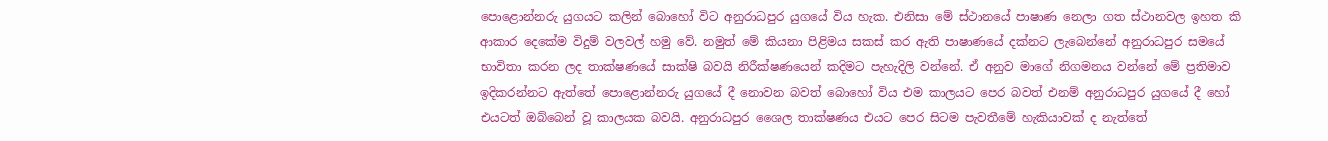පොළොන්නරු යුගයට කලින් බොහෝ විට අනුරාධපුර යුගයේ විය හැක. එනිසා මේ ස්ථානයේ පාෂාණ නෙලා ගත ස්ථානවල ඉහත කි ආකාර දෙකේම විදුම් වලවල් හමු වේ. නමුත් මේ කියනා පිළිමය සකස් කර ඇති පාෂාණයේ දක්නට ලැබෙන්නේ අනුරාධපුර සමයේ භාවිතා කරන ලද තාක්ෂණයේ සාක්ෂි බවයි නිරීක්ෂණයෙන් කදිමට පැහැදිලි වන්නේ. ඒ අනුව මාගේ නිගමනය වන්නේ මේ ප්‍රතිමාව ඉදිකරන්නට ඇත්තේ පොළොන්නරු යුගයේ දී නොවන බවත් බොහෝ විය එම කාලයට පෙර බවත් එනම් අනුරාධපුර යුගයේ දී හෝ එයටත් ඔබ්බෙන් වූ කාලයක බවයි. අනුරාධපුර ශෛල තාක්ෂණය එයට පෙර සිටම පැවතීමේ හැකියාවක් ද නැත්තේ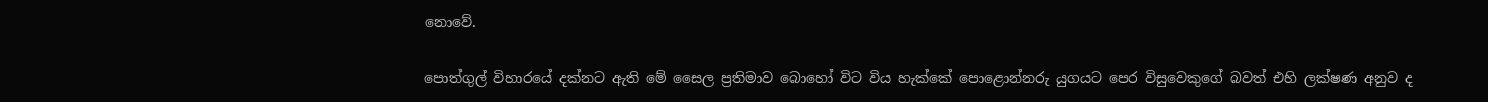නොවේ.

පොත්ගුල් විහාරයේ දක්නට ඇති මේ සෛල ප්‍රතිමාව බොහෝ විට විය හැක්කේ පොළොන්නරු යුගයට පෙර විසුවෙකුගේ බවත් එහි ලක්ෂණ අනුව ද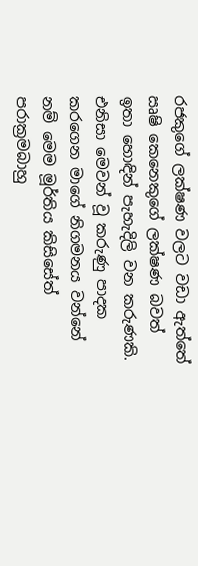රජකුගේ ලක්ෂණ වලට වඩා ඇත්තේ ඍෂි කෙනෙකුගේ ලක්ෂණ බවත් ඉතා හොඳින් පැහැදිලි වන කරුණකි. එනිසා මෙවන් වූ කරුණු පාදක කරගෙන මාගේ නිගමනය වන්නේ නම් මෙම මූර්තිය කිසිසේත් පරාක්‍රමබාහු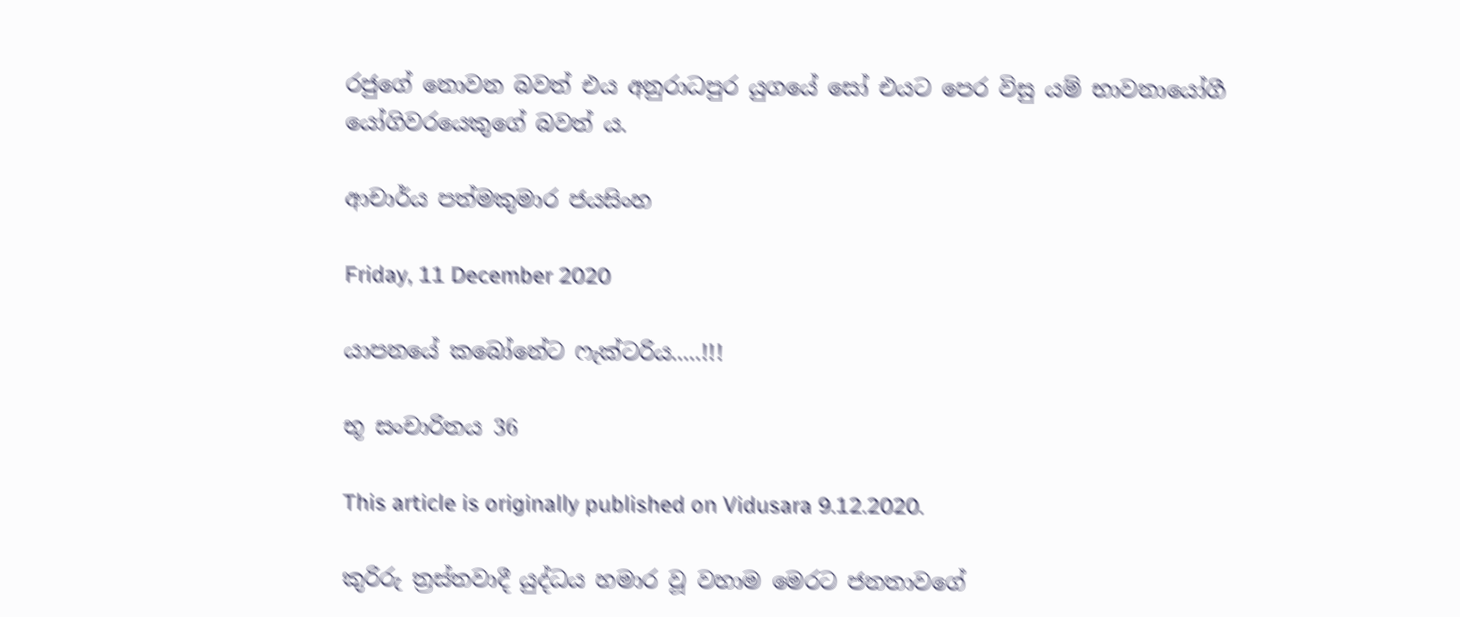රජුගේ නොවන බවත් එය අනුරාධපුර යුගයේ සෝ එයට පෙර විසු යම් භාවනායෝගී යෝගිවරයෙකුගේ බවත් ය.

ආචාර්ය පත්මකුමාර ජයසිංහ

Friday, 11 December 2020

යාපනයේ කබෝනේට ෆැක්ටරිය.....!!!

භූ සංචාරිතය 36

This article is originally published on Vidusara 9.12.2020.

කුරිරු ත්‍රස්තවාදී යුද්ධය හමාර වූ වහාම මෙරට ජනතාවගේ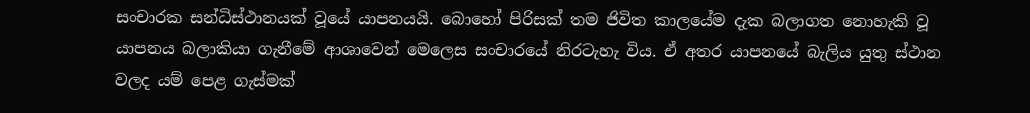සංචාරක සන්ධිස්ථානයක් වූයේ යාපනයයි. බොහෝ පිරිසක් තම ජිවිත කාලයේම දැක බලාගත නොහැකි වූ යාපනය බලාකියා ගැනීමේ ආශාවෙන් මෙලෙස සංචාරයේ නිරටැහැ විය. ඒ අතර යාපනයේ බැලිය යුතු ස්ථාන වලද යම් පෙළ ගැස්මක්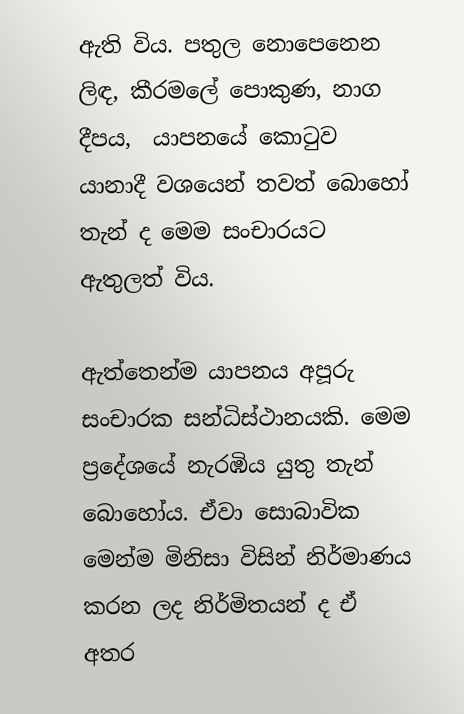ඇති විය. පතුල නොපෙනෙන ලිඳ, කීරමලේ පොකුණ, නාග දීපය,  යාපනයේ කොටුව යානාදී වශයෙන් තවත් බොහෝ තැන් ද මෙම සංචාරයට ඇතුලත් විය.

ඇත්තෙන්ම යාපනය අපූරු සංචාරක සන්ධිස්ථානයකි. මෙම  ප්‍රදේශයේ නැරඹිය යුතු තැන් බොහෝය. ඒවා සොබාවික මෙන්ම මිනිසා විසින් නිර්මාණය කරන ලද නිර්මිතයන් ද ඒ අතර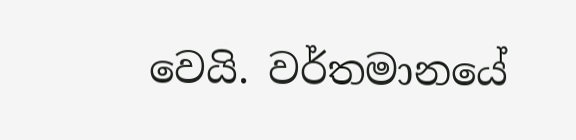වෙයි. වර්තමානයේ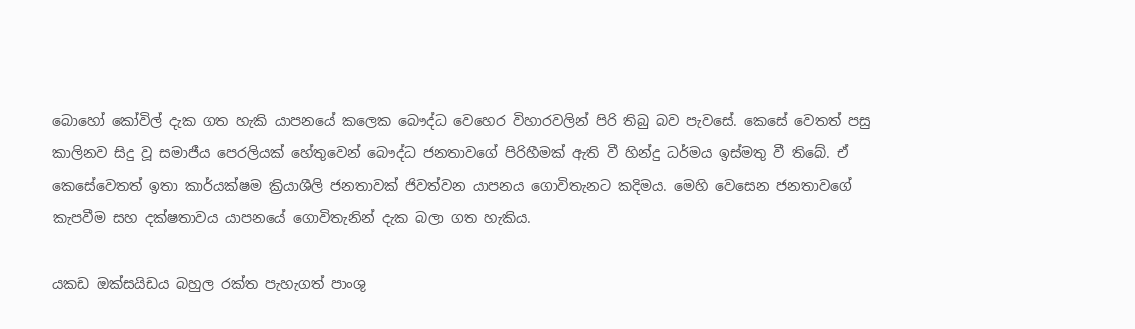බොහෝ කෝවිල් දැක ගත හැකි යාපනයේ කලෙක බෞද්ධ වෙහෙර විහාරවලින් පිරි තිබු බව පැවසේ. කෙසේ වෙතත් පසු කාලිනව සිදු වූ සමාජීය පෙරලියක් හේතුවෙන් බෞද්ධ ජනතාවගේ පිරිහීමක් ඇති වී හින්දු ධර්මය ඉස්මතු වී තිබේ. ඒ කෙසේවෙතත් ඉතා කාර්යක්ෂම ක්‍රියාශීලි ජනතාවක් ජිවත්වන යාපනය ගොවිතැනට කදිමය. මෙහි වෙසෙන ජනතාවගේ කැපවීම සහ දක්ෂතාවය යාපනයේ ගොවිතැනින් දැක බලා ගත හැකිය.

යකඩ ඔක්සයිඩය බහුල රක්ත පැහැගත් පාංශු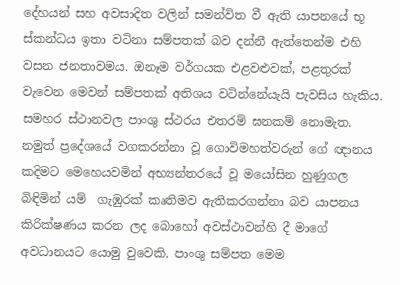දේහයන් සහ අවසාදිත වලින් සමන්විත වී ඇති යාපනයේ භූ ස්කන්ධය ඉතා වටිනා සම්පතක් බව දන්නී ඇත්තෙන්ම එහි වසන ජනතාවමය. ඔනෑම වර්ගයක එළවළුවක්, පළතුරක් වැවෙන මෙවන් සම්පතක් අතිශය වටින්නේයැයි පැවසිය හැකිය. සමහර ස්ථානවල පාංශු ස්ථරය එතරම් ඝනකම් නොමැත. නමුත් ප්‍රදේශයේ වගකරන්නා වූ ගොවිමහත්වරුන් ගේ ඥානය කදිමට මෙහෙයවමින් අභ්‍යන්තරයේ වූ මයෝසින හුණුගල බිඳිමින් යම්  ගැඹුරක් කෘතිමව ඇතිකරගන්නා බව යාපනය කිරික්ෂණය කරන ලද බොහෝ අවස්ථාවන්හි දී මාගේ අවධානයට යොමු වුවෙකි. පාංශු සම්පත මෙම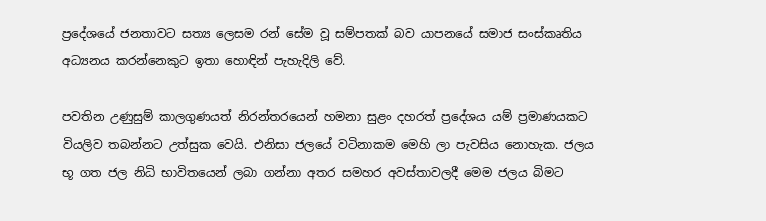ප්‍රදේශයේ ජනතාවට සත්‍ය ලෙසම රන් සේම වූ සම්පතක් බව යාපනයේ සමාජ සංස්කෘතිය අධ්‍යනය කරන්නෙකුට ඉතා හොඳින් පැහැදිලි වේ.

පවතින උණුසුම් කාලගුණයත් නිරන්තරයෙන් හමනා සුළං දහරත් ප්‍රදේශය යම් ප්‍රමාණයකට වියලිව තබන්නට උත්සුක වෙයි. එනිසා ජලයේ වටිනාකම මෙහි ලා පැවසිය නොහැක. ජලය භූ ගත ජල නිධි භාවිතයෙන් ලබා ගන්නා අතර සමහර අවස්තාවලදී මෙම ජලය බිමට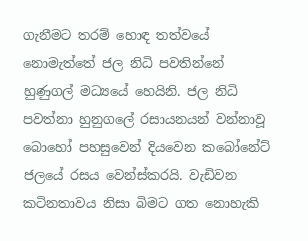ගැනීමට තරම් හොඳ තත්වයේ නොමැත්තේ ජල නිධි පවතින්නේ හුණුගල් මධ්‍යයේ හෙයිනි. ජල නිධි පවත්නා හුනුගලේ රසායනයන් වන්නාවූ බොහෝ පහසුවෙන් දියවෙන කබෝනේට්  ජලයේ රසය වෙන්ස්කරයි. වැඩිවන කටිනතාවය නිසා බිමට ගත නොහැකි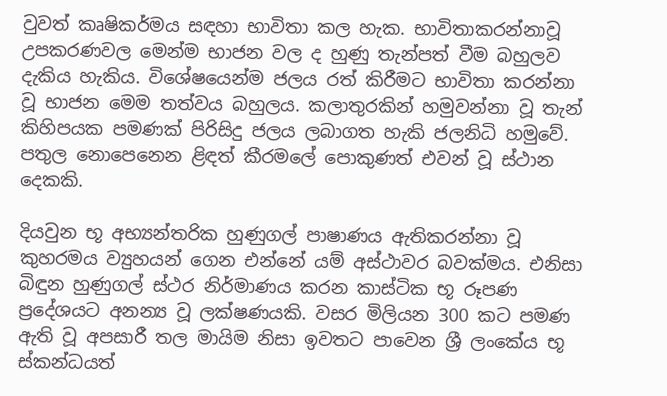වුවත් කෘෂිකර්මය සඳහා භාවිතා කල හැක. භාවිතාකරන්නාවූ උපකරණවල මෙන්ම භාජන වල ද හුණු තැන්පත් වීම බහුලව දැකිය හැකිය. විශේෂයෙන්ම ජලය රත් කිරීමට භාවිතා කරන්නා වූ භාජන මෙම තත්වය බහුලය. කලාතුරකින් හමුවන්නා වූ තැන් කිහිපයක පමණක් පිරිසිදු ජලය ලබාගත හැකි ජලනිධි හමුවේ. පතුල නොපෙනෙන ළිඳත් කීරමලේ පොකුණත් එවන් වූ ස්ථාන දෙකකි.

දියවුන භූ අභ්‍යන්තරික හුණුගල් පාෂාණය ඇතිකරන්නා වූ කුහරමය ව්‍යුහයන් ගෙන එන්නේ යම් අස්ථාවර බවක්මය. එනිසා බිඳුන හුණුගල් ස්ථර නිර්මාණය කරන කාස්ටික භූ රූපණ ප්‍රදේශයට අනන්‍ය වූ ලක්ෂණයකි. වසර මිලියන 300 කට පමණ ඇති වූ අපසාරී තල මායිම නිසා ඉවතට පාවෙන ශ්‍රී ලංකේය භූ ස්කන්ධයත්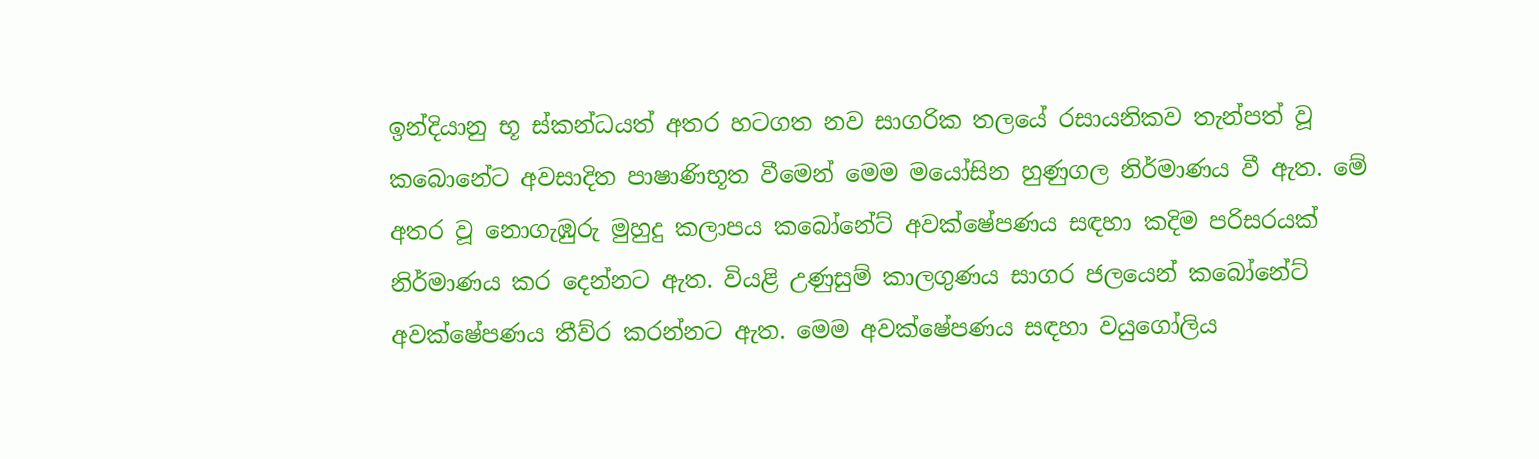ඉන්දියානු භූ ස්කන්ධයත් අතර හටගත නව සාගරික තලයේ රසායනිකව තැන්පත් වූ කබොනේට අවසාදිත පාෂාණිභූත වීමෙන් මෙම මයෝසින හුණුගල නිර්මාණය වී ඇත. මේ අතර වූ නොගැඹුරු මුහුදු කලාපය කබෝනේට් අවක්ෂේපණය සඳහා කදිම පරිසරයක් නිර්මාණය කර දෙන්නට ඇත. වියළි උණුසුම් කාලගුණය සාගර ජලයෙන් කබෝනේට් අවක්ෂේපණය තීව්ර කරන්නට ඇත. මෙම අවක්ෂේපණය සඳහා වයුගෝලිය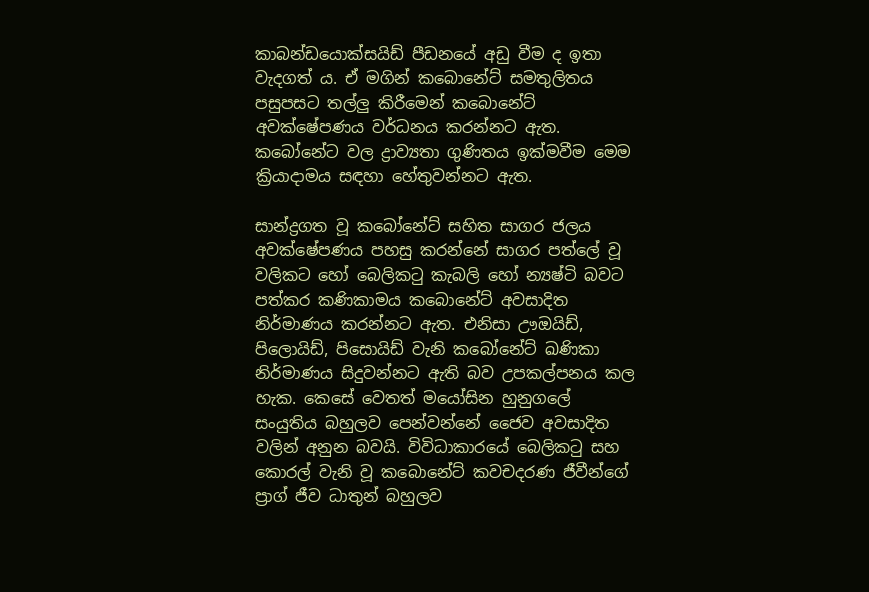කාබන්ඩයොක්සයිඩ් පීඩනයේ අඩු වීම ද ඉතා වැදගත් ය. ඒ මගින් කබොනේට් සමතුලිතය පසුපසට තල්ලු කිරීමෙන් කබොනේට් අවක්ෂේපණය වර්ධනය කරන්නට ඇත. කබෝනේට වල ද්‍රාව්‍යතා ගුණිතය ඉක්මවීම මෙම ක්‍රියාදාමය සඳහා හේතුවන්නට ඇත.

සාන්ද්‍රගත වූ කබෝනේට් සහිත සාගර ජලය අවක්ෂේපණය පහසු කරන්නේ සාගර පත්ලේ වූ වලිකට හෝ බෙලිකටු කැබලි හෝ න්‍යෂ්ටි බවට පත්කර කණිකාමය කබොනේට් අවසාදිත නිර්මාණය කරන්නට ඇත. එනිසා ඌඔයිඩ්, පිලොයිඩ්, පිසොයිඩ් වැනි කබෝනේට් ඛණිකා නිර්මාණය සිදුවන්නට ඇති බව උපකල්පනය කල හැක. කෙසේ වෙතත් මයෝසින හුනුගලේ සංයුතිය බහුලව පෙන්වන්නේ ජෛව අවසාදිත වලින් අනුන බවයි. විවිධාකාරයේ බෙලිකටු සහ කොරල් වැනි වූ කබොනේට් කවචදරණ ජීවීන්ගේ ප්‍රාග් ජීව ධාතුන් බහුලව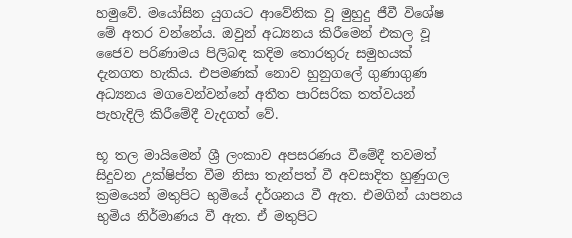හමුවේ. මයෝසින යුගයට ආවේනික වූ මුහුදු ජීවී විශේෂ මේ අතර වන්නේය. ඔවුන් අධ්‍යනය කිරීමෙන් එකල වූ ජෛව පරිණාමය පිලිබඳ කදිම තොරතුරු සමුහයක් දැනගත හැකිය. එපමණක් නොව හුනුගලේ ගුණාගුණ අධ්‍යනය මගවෙන්වන්නේ අතීත පාරිසරික තත්වයන් පැහැදිලි කිරීමේදී වැදගත් වේ.

භූ තල මායිමෙන් ශ්‍රී ලංකාව අපසරණය වීමේදී තවමත් සිදුවන උක්ෂිප්ත වීම නිසා තැන්පත් වී අවසාදිත හුණුගල ක්‍රමයෙන් මතුපිට භුමියේ දර්ශනය වී ඇත. එමගින් යාපනය භුමිය නිර්මාණය වී ඇත. ඒ මතුපිට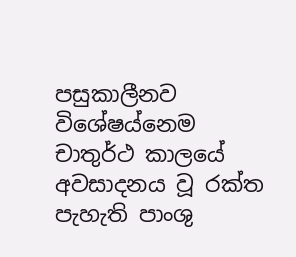පසුකාලීනව විශේෂය්නෙම චාතුර්ථ කාලයේ අවසාදනය වූ රක්ත පැහැති පාංශු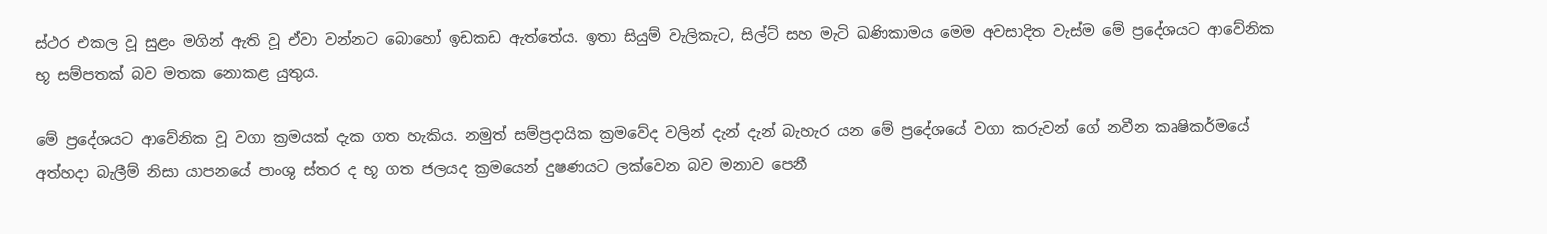ස්ථර එකල වූ සුළං මගින් ඇති වූ ඒවා වන්නට බොහෝ ඉඩකඩ ඇත්තේය. ඉතා සියුම් වැලිකැට, සිල්ට් සහ මැටි ඛණිකාමය මෙම අවසාදිත වැස්ම මේ ප්‍රදේශයට ආවේනික භූ සම්පතක් බව මතක නොකළ යුතුය.

මේ ප්‍රදේශයට ආවේනික වූ වගා ක්‍රමයක් දැක ගත හැකිය. නමුත් සම්ප්‍රදායික ක්‍රමවේද වලින් දැන් දැන් බැහැර යන මේ ප්‍රදේශයේ වගා කරුවන් ගේ නවීන කෘෂිකර්මයේ අත්හදා බැලීම් නිසා යාපනයේ පාංශු ස්තර ද භූ ගත ජලයද ක්‍රමයෙන් දුෂණයට ලක්වෙන බව මනාව පෙනී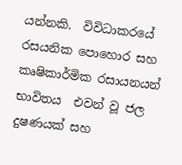යන්නකි.  විවිධාකරයේ රසයනික පොහොර සහ කෘෂිකාර්මික රසායනයන් භාවිතය  එවන් වූ ජල දුෂණයක් සහ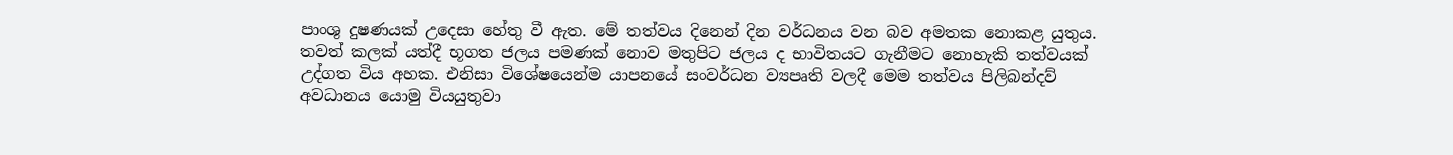පාංශු දුෂණයක් උදෙසා හේතු වී ඇත. මේ තත්වය දිනෙන් දින වර්ධනය වන බව අමතක නොකළ යුතුය. තවත් කලක් යත්දී භූගත ජලය පමණක් නොව මතුපිට ජලය ද භාවිතයට ගැනීමට නොහැකි තත්වයක් උද්ගත විය අහක. එනිසා විශේෂයෙන්ම යාපනයේ සංවර්ධන ව්‍යපෘති වලදී මෙම තත්වය පිලිබන්දව් අවධානය යොමු වියයුතුවා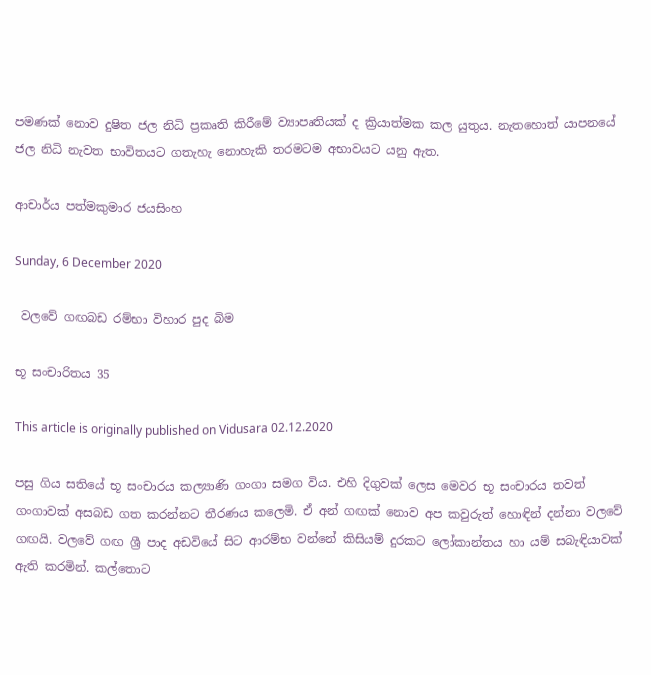පමණක් නොව දුෂිත ජල නිධි ප්‍රකෘති කිරීමේ ව්‍යාපෘතියක් ද ක්‍රියාත්මක කල යුතුය. නැතහොත් යාපනයේ ජල නිධි නැවත භාවිතයට ගතැහැ නොහැකි තරමටම අභාවයට යනු ඇත.

ආචාර්ය පත්මකුමාර ජයසිංහ

Sunday, 6 December 2020

 වලවේ ගඟබඩ රම්භා විහාර පුද බිම

භූ සංචාරිතය 35

This article is originally published on Vidusara 02.12.2020

පසු ගිය සතියේ භූ සංචාරය කල්‍යාණි ගංගා සමග විය. එහි දිගුවක් ලෙස මෙවර භූ සංචාරය තවත් ගංගාවක් අසබඩ ගත කරන්නට තීරණය කලෙමි. ඒ අන් ගඟක් නොව අප කවුරුත් හොඳින් දන්නා වලවේ ගඟයි. වලවේ ගඟ ශ්‍රී පාද අඩවියේ සිට ආරම්භ වන්නේ කිසියම් දුරකට ලෝකාන්තය හා යම් සබැඳියාවක් ඇති කරමින්. කල්තොට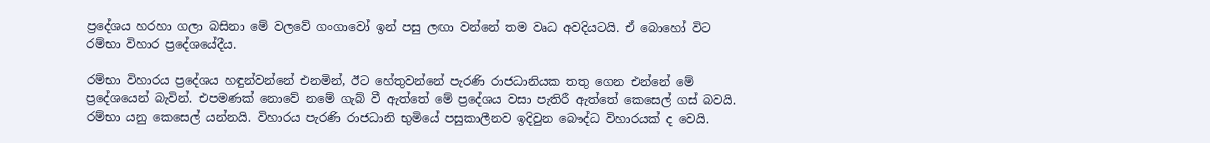ප්‍රදේශය හරහා ගලා බසිනා මේ වලවේ ගංගාවෝ ඉන් පසු ලඟා වන්නේ තම වෘධ අවදියටයි. ඒ බොහෝ විට රම්භා විහාර ප්‍රදේශයේදීය.

රම්භා විහාරය ප්‍රදේශය හඳුන්වන්නේ එනමින්, ඊට හේතුවන්නේ පැරණි රාජධානියක තතු ගෙන එන්නේ මේ ප්‍රදේශයෙන් බැවින්. එපමණක් නොවේ නමේ ගැබ් වී ඇත්තේ මේ ප්‍රදේශය වසා පැතිරී ඇත්තේ කෙසෙල් ගස් බවයි. රම්භා යනු කෙසෙල් යන්නයි. විහාරය පැරණි රාජධානි භුමියේ පසුකාලීනව ඉදිවුන බෞද්ධ විහාරයක් ද වෙයි.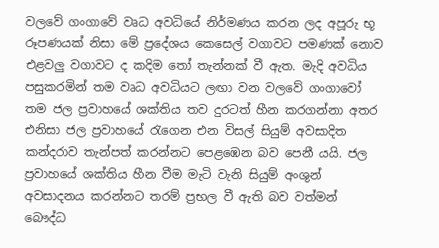වලවේ ගංගාවේ වෘධ අවධියේ නිර්මණය කරන ලද අපූරු භූ රූපණයක් නිසා මේ ප්‍රදේශය කෙසෙල් වගාවට පමණක් නොව එළවලු වගාවට ද කදිම තෝ තැන්නක් වී ඇත. මැදි අවධිය පසුකරමින් තම වෘධ අවධියට ලඟා වන වලවේ ගංගාවෝ තම ජල ප්‍රවාහයේ ශක්තිය තව දුරටත් හීන කරගන්නා අතර එනිසා ජල ප්‍රවාහයේ රැගෙන එන විසල් සියුම් අවසාදිත කන්දරාව තැන්පත් කරන්නට පෙළඹෙන බව පෙනී යයි. ජල ප්‍රවාහයේ ශක්තිය හීන වීම මැටි වැනි සියුම් අංශුන් අවසාදනය කරන්නට තරම් ප්‍රභල වී ඇති බව වත්මන් බෞද්ධ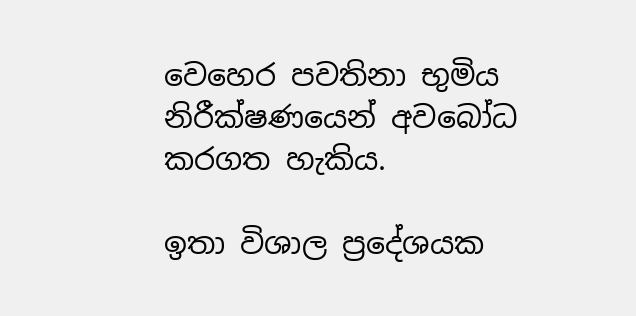වෙහෙර පවතිනා භුමිය නිරීක්ෂණයෙන් අවබෝධ කරගත හැකිය.

ඉතා විශාල ප්‍රදේශයක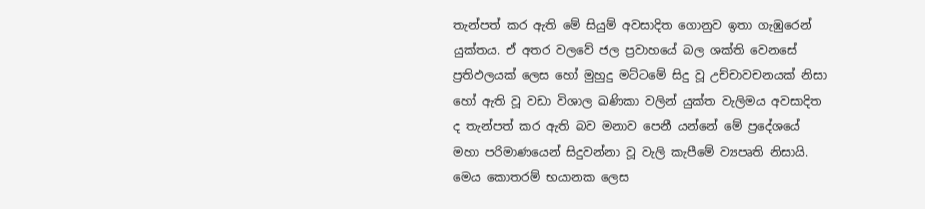තැන්පත් කර ඇති මේ සියුම් අවසාදිත ගොනුව ඉතා ගැඹුරෙන් යුක්තය. ඒ අතර වලවේ ජල ප්‍රවාහයේ බල ශක්ති වෙනසේ ප්‍රතිඵලයක් ලෙස හෝ මුහුදු මට්ටමේ සිදු වූ උච්චාවචනයක් නිසා හෝ ඇති වූ වඩා විශාල ඛණිකා වලින් යුක්ත වැලිමය අවසාදිත ද තැන්පත් කර ඇති බව මනාව පෙනී යන්නේ මේ ප්‍රදේශයේ මහා පරිමාණයෙන් සිදුවන්නා වූ වැලි කැපීමේ ව්‍යපෘති නිසායි. මෙය කොතරම් භයානක ලෙස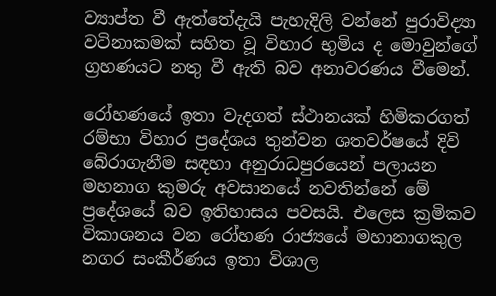ව්‍යාප්ත වී ඇත්තේදැයි පැහැදිලි වන්නේ පුරාවිද්‍යා වටිනාකමක් සහිත වූ විහාර භුමිය ද මොවුන්ගේ ග්‍රහණයට නතු වී ඇති බව අනාවරණය වීමෙන්.

රෝහණයේ ඉතා වැදගත් ස්ථානයක් හිමිකරගත් රම්භා විහාර ප්‍රදේශය තුන්වන ශතවර්ෂයේ දිවි බේරාගැනීම සඳහා අනුරාධපුරයෙන් පලායන මහනාග කුමරු අවසානයේ නවතින්නේ මේ ප්‍රදේශයේ බව ඉතිහාසය පවසයි. එලෙස ක්‍රමිකව විකාශනය වන රෝහණ රාජ්‍යයේ මහානාගකුල නගර සංකීර්ණය ඉතා විශාල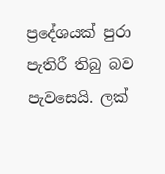ප්‍රදේශයක් පුරා පැතිරී තිබු බව පැවසෙයි. ලක්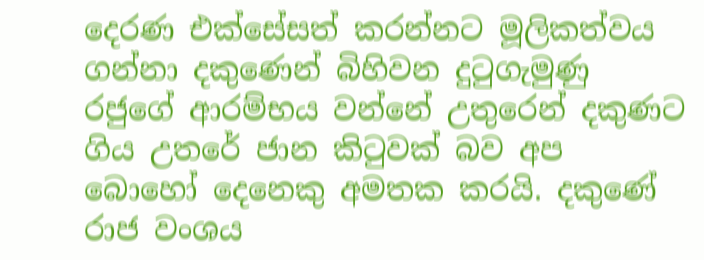දෙරණ එක්සේසත් කරන්නට මූලිකත්වය ගන්නා දකුණෙන් බිහිවන දුටුගැමුණු රජුගේ ආරම්භය වන්නේ උතුරෙන් දකුණට ගිය උතරේ ජාන කිටුවක් බව අප බොහෝ දෙනෙකු අමතක කරයි. දකුණේ රාජ වංශය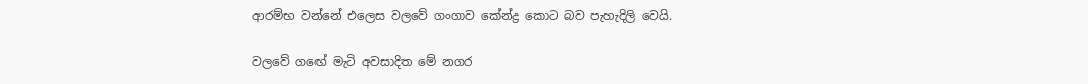ආරම්භ වන්නේ එලෙස වලවේ ගංගාව කේන්ද්‍ර කොට බව පැහැදිලි වෙයි.

වලවේ ගඟේ මැටි අවසාදිත මේ නගර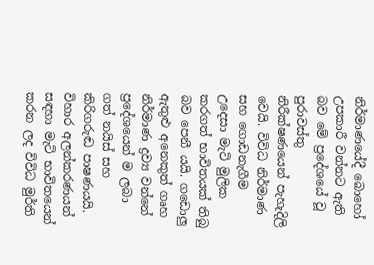නිර්මාණයේදී බොහෝ උපකාරී වන්නට ඇති බව මේ ප්‍රදේශයේ වූ පුරාවස්තු නිරීක්ෂණයෙන් පැහැදිලි වෙයි. විවිධ නිර්මාණ සහ ගොඩනැගීම උදෙසා මැටි මුලික කරගත් භාවිතයක් තිබු බව පෙනී යයි. ගඩොලු ඇතුළු අනෙකුත් ගෘහ නිර්මාණ ද්‍රව්‍ය වන්නේ ප්‍රදේශයෙන් ම ලබා ගත් නයිස් සහ කිරිගරුඬ පාෂණයයි. විහාර අලන්කරණයන් සඳහා මැටි භාවිතයෙන් කරන ලද විවිධ මුර්ති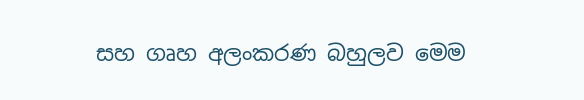සහ ගෘහ අලංකරණ බහුලව මෙම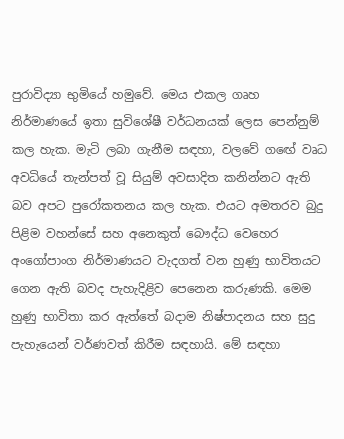පුරාවිද්‍යා භුමියේ හමුවේ. මෙය එකල ගෘහ නිර්මාණයේ ඉතා සුවිශේෂී වර්ධනයක් ලෙස පෙන්නුම් කල හැක. මැටි ලබා ගැනීම සඳහා, වලවේ ගඟේ වෘධ අවධියේ තැන්පත් වූ සියුම් අවසාදිත කනින්නට ඇති බව අපට පුරෝකතනය කල හැක. එයට අමතරව බුදු පිළිම වහන්සේ සහ අනෙකුත් බෞද්ධ වෙහෙර අංගෝපාංග නිර්මාණයට වැදගත් වන හුණු භාවිතයට ගෙන ඇති බවද පැහැදිළිව පෙනෙන කරුණකි. මෙම හුණු භාවිතා කර ඇත්තේ බදාම නිෂ්පාදනය සහ සුදු පැහැයෙන් වර්ණවත් කිරීම සඳහායි. මේ සඳහා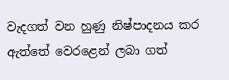වැදගත් වන හුණු නිෂ්පාදනය කර ඇත්තේ වෙරළෙන් ලබා ගත්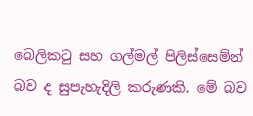බෙලිකටු සහ ගල්මල් පිලිස්සෙම්න් බව ද සුපැහැදිලි කරුණකි. මේ බව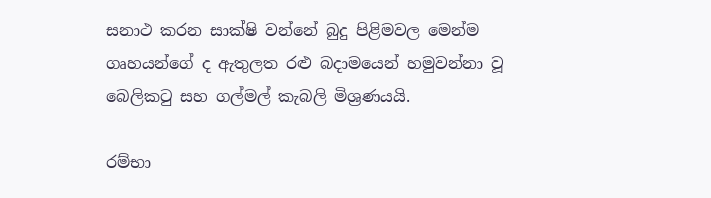සනාථ කරන සාක්ෂි වන්නේ බුදු පිළිමවල මෙන්ම ගෘහයන්ගේ ද ඇතුලත රළු බදාමයෙන් හමුවන්නා වූ බෙලිකටු සහ ගල්මල් කැබලි මිශ්‍රණයයි.

රම්භා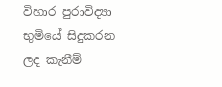විහාර පුරාවිද්‍යා භුමියේ සිදුකරන ලද කැනීම්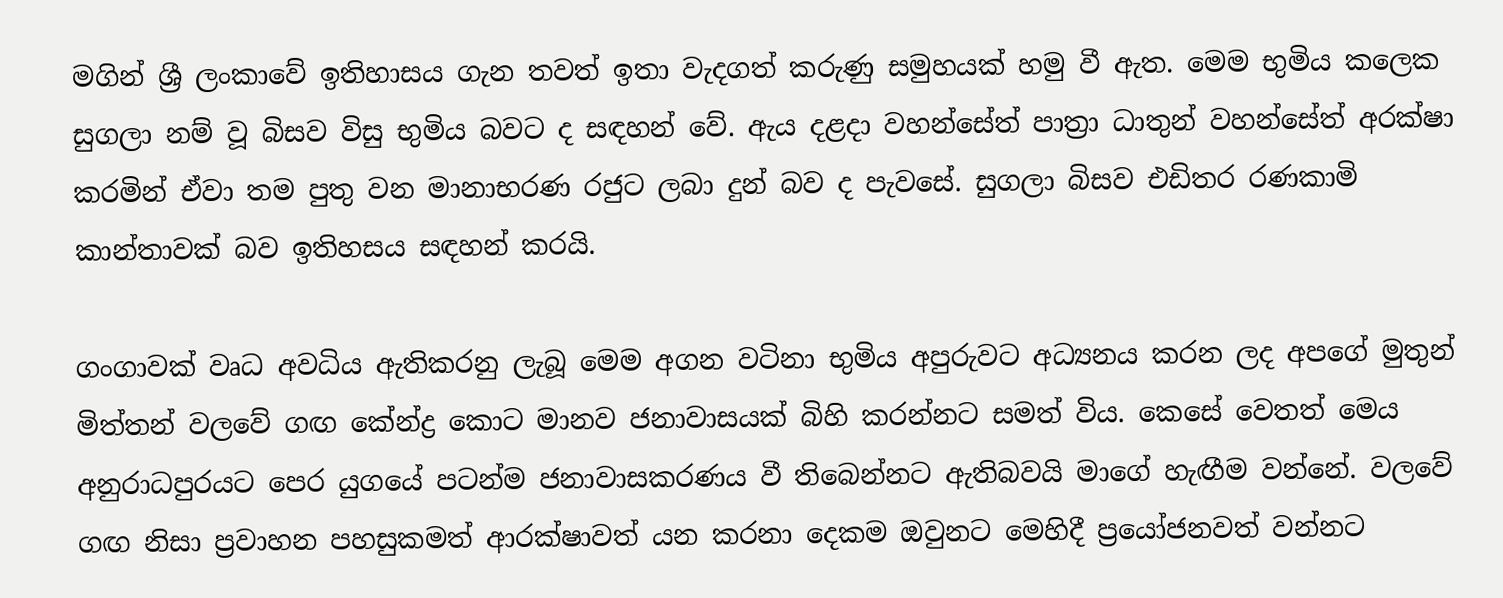මගින් ශ්‍රී ලංකාවේ ඉතිහාසය ගැන තවත් ඉතා වැදගත් කරුණු සමුහයක් හමු වී ඇත. මෙම භුමිය කලෙක සුගලා නම් වූ බිසව විසු භුමිය බවට ද සඳහන් වේ. ඇය දළදා වහන්සේත් පාත්‍රා ධාතුන් වහන්සේත් අරක්ෂා කරමින් ඒවා තම පුතු වන මානාභරණ රජුට ලබා දුන් බව ද පැවසේ. සුගලා බිසව එඩිතර රණකාමි කාන්තාවක් බව ඉතිහසය සඳහන් කරයි.

ගංගාවක් වෘධ අවධිය ඇතිකරනු ලැබූ මෙම අගන වටිනා භුමිය අපුරුවට අධ්‍යනය කරන ලද අපගේ මුතුන් මිත්තන් වලවේ ගඟ කේන්ද්‍ර කොට මානව ජනාවාසයක් බිහි කරන්නට සමත් විය. කෙසේ වෙතත් මෙය අනුරාධපුරයට පෙර යුගයේ පටන්ම ජනාවාසකරණය වී තිබෙන්නට ඇතිබවයි මාගේ හැඟීම වන්නේ. වලවේ ගඟ නිසා ප්‍රවාහන පහසුකමත් ආරක්ෂාවත් යන කරනා දෙකම ඔවුනට මෙහිදී ප්‍රයෝජනවත් වන්නට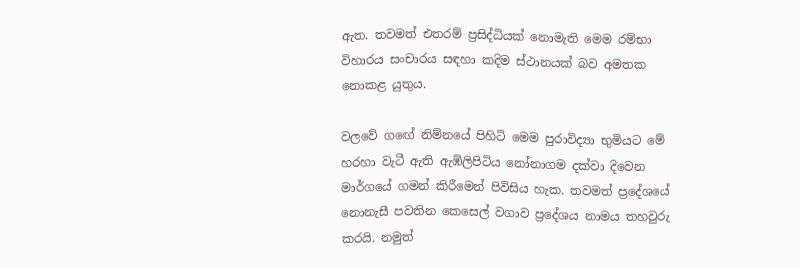ඇත. තවමත් එතරම් ප්‍රසිද්ධියක් නොමැති මෙම රම්භා විහාරය සංචාරය සඳහා කදිම ස්ථානයක් බව අමතක නොකළ යුතුය.

වලවේ ගඟේ නිම්නයේ පිහිටි මෙම පුරාවිද්‍යා භුමියට මේ හරහා වැටී ඇති ඇඹිලිපිටිය නෝනාගම දක්වා දිවෙන මාර්ගයේ ගමන් කිරීමෙන් පිවිසිය හැක. තවමත් ප්‍රදේශයේ නොනැසී පවතින කෙසෙල් වගාව ප්‍රදේශය නාමය තහවුරු කරයි. නමුත්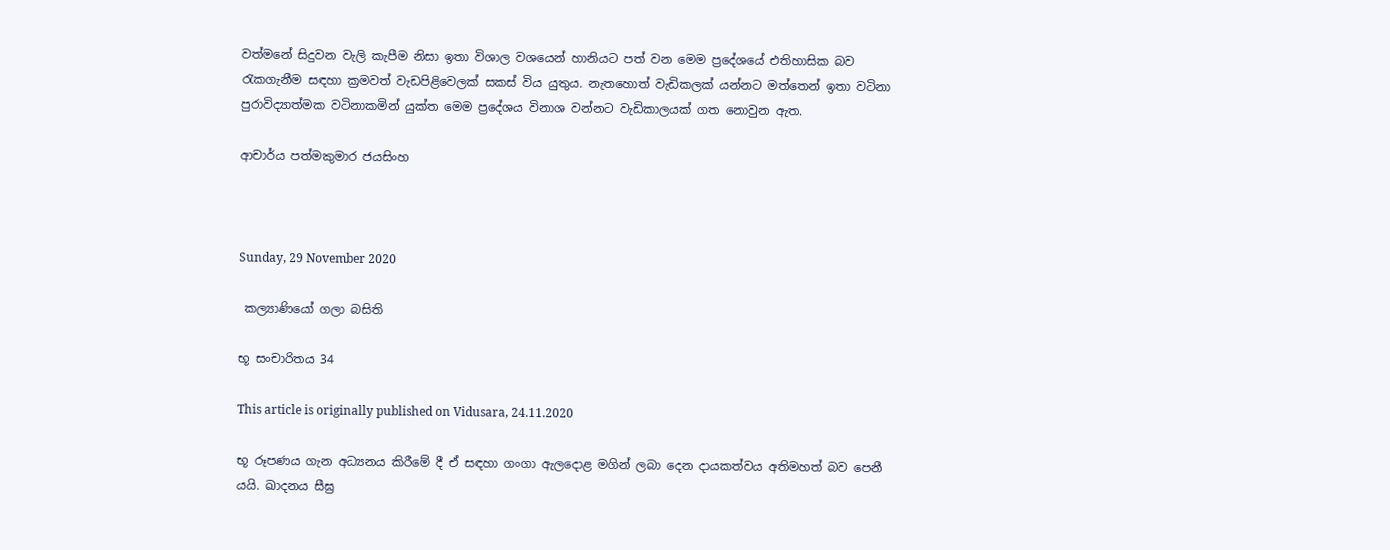වත්මනේ සිදුවන වැලි කැපීම නිසා ඉතා විශාල වශයෙන් හානියට පත් වන මෙම ප්‍රදේශයේ එතිහාසික බව රැකගැනීම සඳහා ක්‍රමවත් වැඩපිළිවෙලක් සකස් විය යුතුය. නැතහොත් වැඩිකලක් යන්නට මත්තෙන් ඉතා වටිනා පුරාවිද්‍යාත්මක වටිනාකමින් යුක්ත මෙම ප්‍රදේශය විනාශ වන්නට වැඩිකාලයක් ගත නොවුන ඇත.

ආචාර්ය පත්මකුමාර ජයසිංහ



Sunday, 29 November 2020

 කල්‍යාණියෝ ගලා බසිති

භූ සංචාරිතය 34

This article is originally published on Vidusara, 24.11.2020

භූ රූපණය ගැන අධ්‍යනය කිරීමේ දී ඒ සඳහා ගංගා ඇලදොළ මගින් ලබා දෙන දායකත්වය අතිමහත් බව පෙනී යයි. ඛාදනය සීඝ්‍ර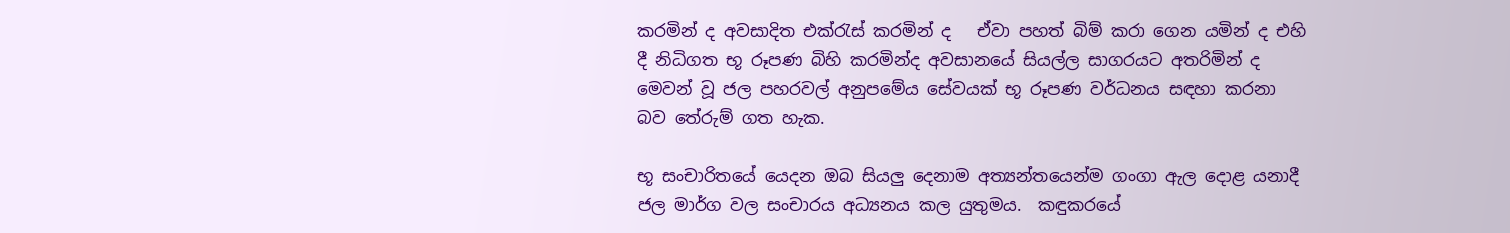කරමින් ද අවසාදිත එක්රැස් කරමින් ද   ඒවා පහත් බිම් කරා ගෙන යමින් ද එහි දී නිධිගත භූ රූපණ බිහි කරමින්ද අවසානයේ සියල්ල සාගරයට අතරිමින් ද මෙවන් වූ ජල පහරවල් අනුපමේය සේවයක් භූ රූපණ වර්ධනය සඳහා කරනා බව තේරුම් ගත හැක.

භූ සංචාරිතයේ යෙදන ඔබ සියලු දෙනාම අත්‍යන්තයෙන්ම ගංගා ඇල දොළ යනාදී ජල මාර්ග වල සංචාරය අධ්‍යනය කල යුතුමය.  කඳුකරයේ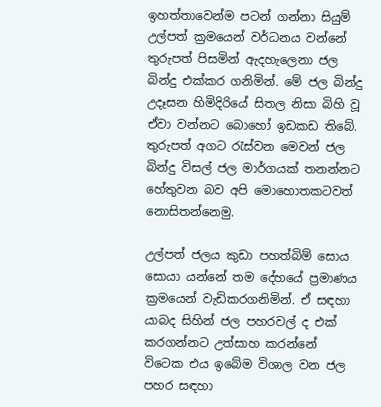ඉහත්තාවෙන්ම පටන් ගන්නා සියුම් උල්පත් ක්‍රමයෙන් වර්ධනය වන්නේ තුරුපත් පිසමින් ඇදහැලෙනා ජල බින්දු එක්කර ගනිමින්. මේ ජල බින්දු උදෑසන හිමිදිරියේ සිතල නිසා බිහි වූ ඒවා වන්නට බොහෝ ඉඩකඩ තිබේ. තුරුපත් අගට රැස්වන මෙවන් ජල බින්දු විසල් ජල මාර්ගයක් තනන්නට හේතුවන බව අපි මොහොතකටවත් නොසිතන්නෙමු.

උල්පත් ජලය කුඩා පහත්බිම් සොය සොයා යන්නේ තම දේහයේ ප්‍රමාණය ක්‍රමයෙන් වැඩිකරගනිමින්. ඒ සඳහා යාබද සිහින් ජල පහරවල් ද එක් කරගන්නට උත්සාහ කරන්නේ විටෙක එය ඉබේම විශාල වන ජල පහර සඳහා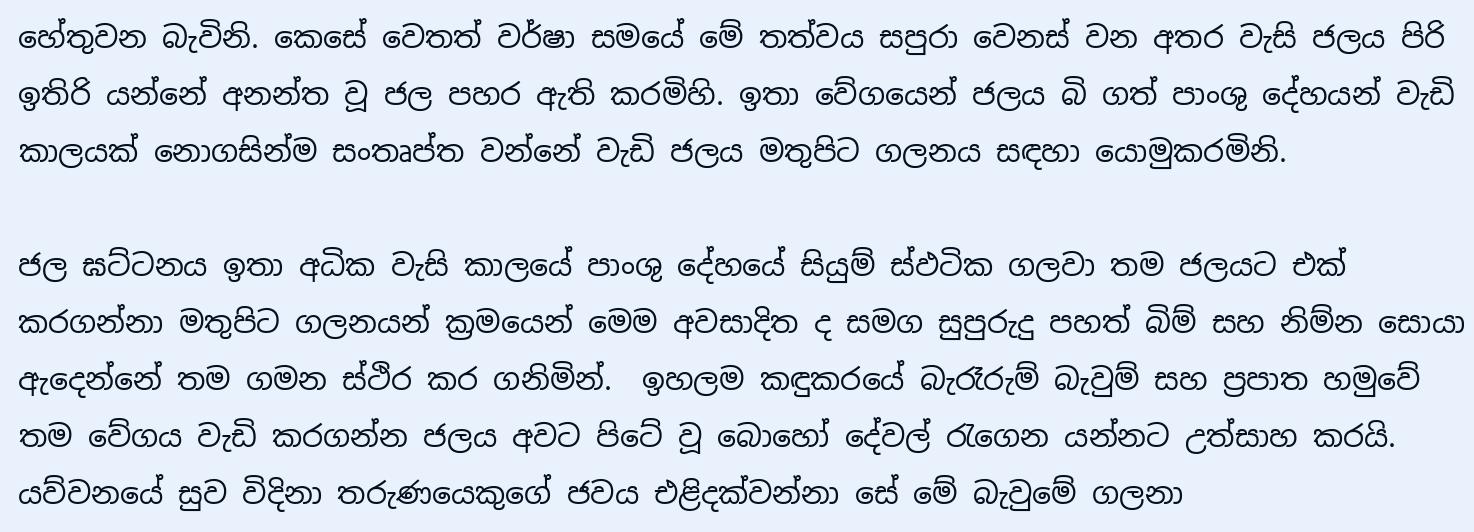හේතුවන බැවිනි. කෙසේ වෙතත් වර්ෂා සමයේ මේ තත්වය සපුරා වෙනස් වන අතර වැසි ජලය පිරි ඉතිරි යන්නේ අනන්ත වූ ජල පහර ඇති කරමිහි. ඉතා වේගයෙන් ජලය බි ගත් පාංශු දේහයන් වැඩි කාලයක් නොගසින්ම සංතෘප්ත වන්නේ වැඩි ජලය මතුපිට ගලනය සඳහා යොමුකරමිනි.

ජල ඝට්ටනය ඉතා අධික වැසි කාලයේ පාංශු දේහයේ සියුම් ස්ඵටික ගලවා තම ජලයට එක් කරගන්නා මතුපිට ගලනයන් ක්‍රමයෙන් මෙම අවසාදිත ද සමග සුපුරුදු පහත් බිම් සහ නිම්න සොයා ඇදෙන්නේ තම ගමන ස්ථිර කර ගනිමින්.  ඉහලම කඳුකරයේ බැරෑරුම් බැවුම් සහ ප්‍රපාත හමුවේ තම වේගය වැඩි කරගන්න ජලය අවට පිටේ වූ බොහෝ දේවල් රැගෙන යන්නට උත්සාහ කරයි. යව්වනයේ සුව විදිනා තරුණයෙකුගේ ජවය එළිදක්වන්නා සේ මේ බැවුමේ ගලනා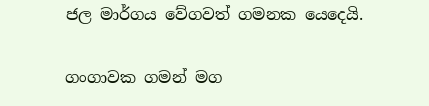ජල මාර්ගය වේගවත් ගමනක යෙදෙයි.

ගංගාවක ගමන් මග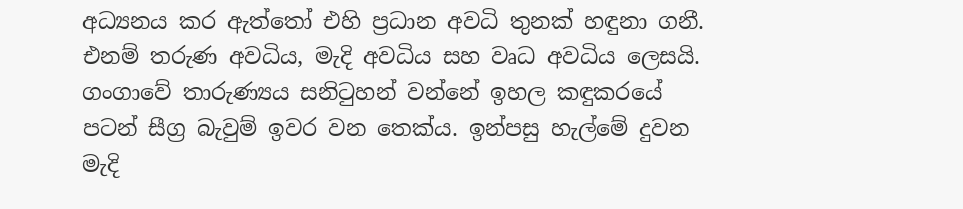අධ්‍යනය කර ඇත්තෝ එහි ප්‍රධාන අවධි තුනක් හඳුනා ගනී. එනම් තරුණ අවධිය, මැදි අවධිය සහ වෘධ අවධිය ලෙසයි. ගංගාවේ තාරුණ්‍යය සනිටුහන් වන්නේ ඉහල කඳුකරයේ පටන් සීග්‍ර බැවුම් ඉවර වන තෙක්ය. ඉන්පසු හැල්මේ දුවන මැදි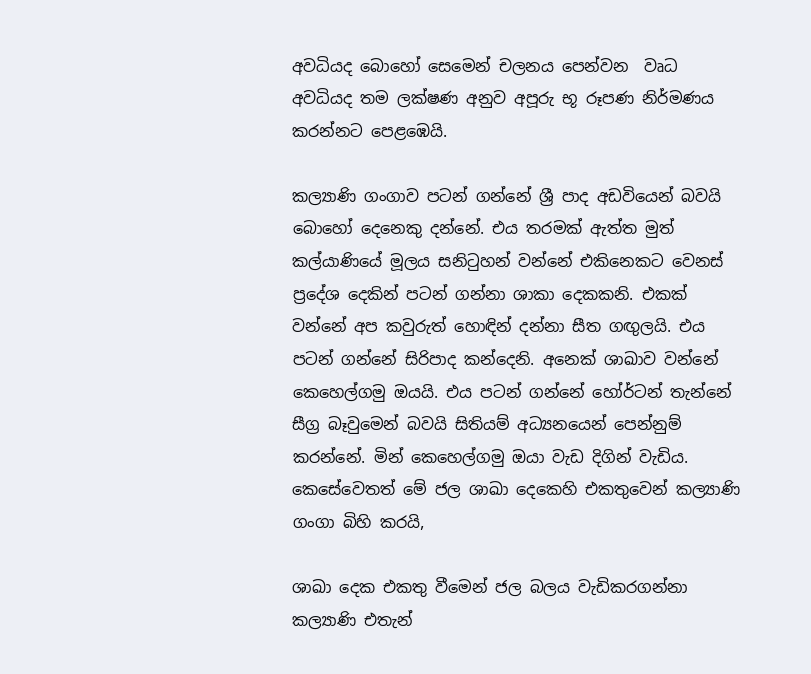අවධියද බොහෝ සෙමෙන් චලනය පෙන්වන  වෘධ අවධියද තම ලක්ෂණ අනුව අපූරු භූ රූපණ නිර්මණය කරන්නට පෙළඹෙයි.

කල්‍යාණි ගංගාව පටන් ගන්නේ ශ්‍රී පාද අඩවියෙන් බවයි බොහෝ දෙනෙකු දන්නේ. එය තරමක් ඇත්ත මුත් කල්යාණියේ මූලය සනිටුහන් වන්නේ එකිනෙකට වෙනස් ප්‍රදේශ දෙකින් පටන් ගන්නා ශාකා දෙකකනි. එකක් වන්නේ අප කවුරුත් හොඳින් දන්නා සීත ගඟුලයි. එය පටන් ගන්නේ සිරිපාද කන්දෙනි. අනෙක් ශාඛාව වන්නේ කෙහෙල්ගමු ඔයයි. එය පටන් ගන්නේ හෝර්ටන් තැන්නේ සීග්‍ර බෑවුමෙන් බවයි සිතියම් අධ්‍යනයෙන් පෙන්නුම් කරන්නේ. මින් කෙහෙල්ගමු ඔයා වැඩ දිගින් වැඩිය. කෙසේවෙතත් මේ ජල ශාඛා දෙකෙහි එකතුවෙන් කල්‍යාණි ගංගා බිහි කරයි,

ශාඛා දෙක එකතු වීමෙන් ජල බලය වැඩිකරගන්නා  කල්‍යාණි එතැන්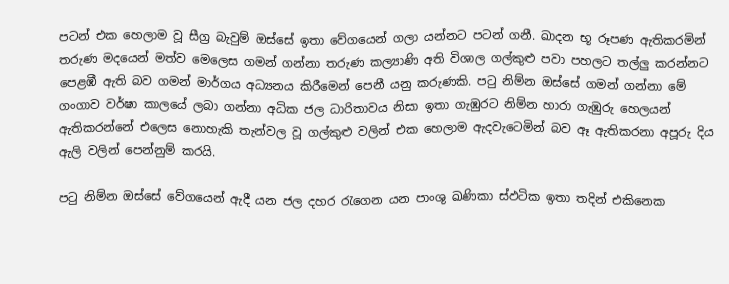පටන් එක හෙලාම වූ සීග්‍ර බැවුම් ඔස්සේ ඉතා වේගයෙන් ගලා යන්නට පටන් ගනී. ඛාදන භූ රූපණ ඇතිකරමින් තරුණ මදයෙන් මත්ව මෙලෙස ගමන් ගන්නා තරුණ කල්‍යාණි අති විශාල ගල්කුළු පවා පහලට තල්ලු කරන්නට පෙළඹී ඇති බව ගමන් මාර්ගය අධ්‍යනය කිරීමෙන් පෙනී යනු කරුණකි. පටු නිම්න ඔස්සේ ගමන් ගන්නා මේ ගංගාව වර්ෂා කාලයේ ලබා ගන්නා අධික ජල ධාරිතාවය නිසා ඉතා ගැඹුරට නිම්න හාරා ගැඹුරු හෙලයන් ඇතිකරන්නේ එලෙස නොහැකි තැන්වල වූ ගල්කුළු වලින් එක හෙලාම ඇදවැටෙමින් බව ඈ ඇතිකරනා අපූරු දිය ඇලි වලින් පෙන්නුම් කරයි.

පටු නිම්න ඔස්සේ වේගයෙන් ඇදී යන ජල දහර රැගෙන යන පාංශු ඛණිකා ස්ඵටික ඉතා තදින් එකිනෙක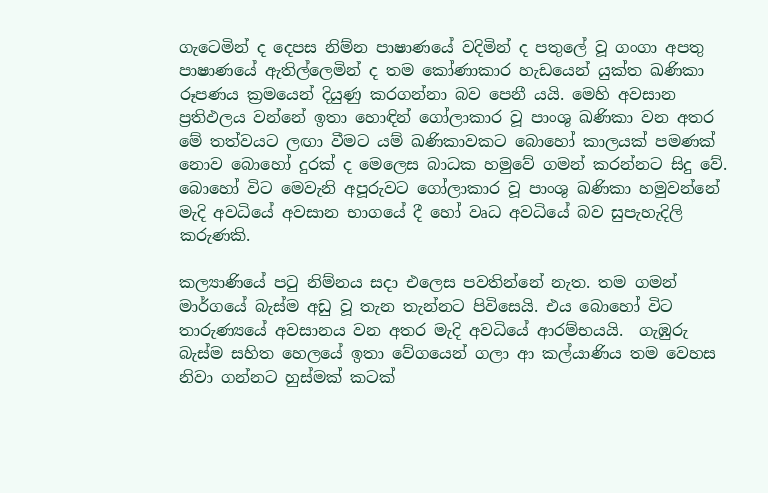ගැටෙමින් ද දෙපස නිම්න පාෂාණයේ වදිමින් ද පතුලේ වූ ගංගා අපතු පාෂාණයේ ඇතිල්ලෙමින් ද තම කෝණාකාර හැඩයෙන් යුක්ත ඛණිකා රූපණය ක්‍රමයෙන් දියුණු කරගන්නා බව පෙනී යයි. මෙහි අවසාන ප්‍රතිඵලය වන්නේ ඉතා හොඳින් ගෝලාකාර වූ පාංශු ඛණිකා වන අතර මේ තත්වයට ලඟා වීමට යම් ඛණිකාවකට බොහෝ කාලයක් පමණක් නොව බොහෝ දුරක් ද මෙලෙස බාධක හමුවේ ගමන් කරන්නට සිදු වේ. බොහෝ විට මෙවැනි අපූරුවට ගෝලාකාර වූ පාංශු ඛණිකා හමුවන්නේ මැදි අවධියේ අවසාන භාගයේ දී හෝ වෘධ අවධියේ බව සුපැහැදිලි කරුණකි.

කල්‍යාණියේ පටු නිම්නය සදා එලෙස පවතින්නේ නැත. තම ගමන් මාර්ගයේ බැස්ම අඩු වූ තැන තැන්නට පිවිසෙයි. එය බොහෝ විට තාරුණ්‍යයේ අවසානය වන අතර මැදි අවධියේ ආරම්භයයි.  ගැඹුරු බැස්ම සහිත හෙලයේ ඉතා වේගයෙන් ගලා ආ කල්යාණිය තම වෙහස නිවා ගන්නට හුස්මක් කටක්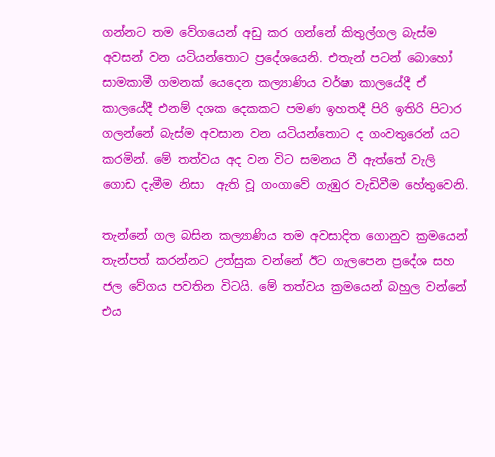ගන්නට තම වේගයෙන් අඩු කර ගන්නේ කිතුල්ගල බැස්ම අවසන් වන යටියන්තොට ප්‍රදේශයෙනි. එතැන් පටන් බොහෝ සාමකාමී ගමනක් යෙදෙන කල්‍යාණිය වර්ෂා කාලයේදී ඒ කාලයේදී එනම් දශක දෙකකට පමණ ඉහතදී පිරි ඉතිරි පිටාර ගලන්නේ බැස්ම අවසාන වන යටියන්තොට ද ගංවතුරෙන් යට කරමින්. මේ තත්වය අද වන විට සමනය වී ඇත්තේ වැලි ගොඩ දැමීම නිසා  ඇති වූ ගංගාවේ ගැඹුර වැඩිවීම හේතුවෙනි.

තැන්නේ ගල බසින කල්‍යාණිය තම අවසාදිත ගොනුව ක්‍රමයෙන් තැන්පත් කරන්නට උත්සුක වන්නේ ඊට ගැලපෙන ප්‍රදේශ සහ ජල වේගය පවතින විටයි. මේ තත්වය ක්‍රමයෙන් බහුල වන්නේ එය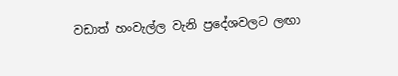වඩාත් හංවැල්ල වැනි ප්‍රදේශවලට ලඟා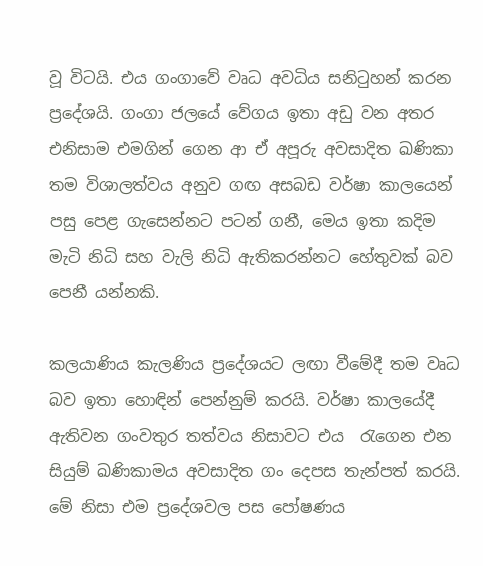වූ විටයි. එය ගංගාවේ වෘධ අවධිය සනිටුහන් කරන ප්‍රදේශයි. ගංගා ජලයේ වේගය ඉතා අඩු වන අතර එනිසාම එමගින් ගෙන ආ ඒ අපූරු අවසාදිත ඛණිකා තම විශාලත්වය අනුව ගඟ අසබඩ වර්ෂා කාලයෙන් පසු පෙළ ගැසෙන්නට පටන් ගනී, මෙය ඉතා කදිම මැටි නිධි සහ වැලි නිධි ඇතිකරන්නට හේතුවක් බව පෙනී යන්නකි.

කලයාණිය කැලණිය ප්‍රදේශයට ලඟා වීමේදී තම වෘධ බව ඉතා හොඳින් පෙන්නුම් කරයි. වර්ෂා කාලයේදී ඇතිවන ගංවතුර තත්වය නිසාවට එය  රැගෙන එන සියුම් ඛණිකාමය අවසාදිත ගං දෙපස තැන්පත් කරයි. මේ නිසා එම ප්‍රදේශවල පස පෝෂණය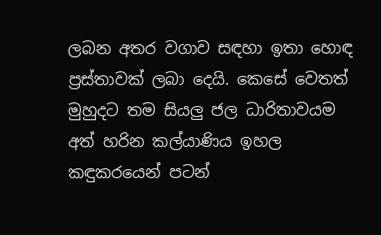ලබන අතර වගාව සඳහා ඉතා හොඳ ප්‍රස්තාවක් ලබා දෙයි. කෙසේ වෙතත් මුහුදට තම සියලු ජල ධාරිතාවයම අත් හරින කල්යාණිය ඉහල කඳුකරයෙන් පටන්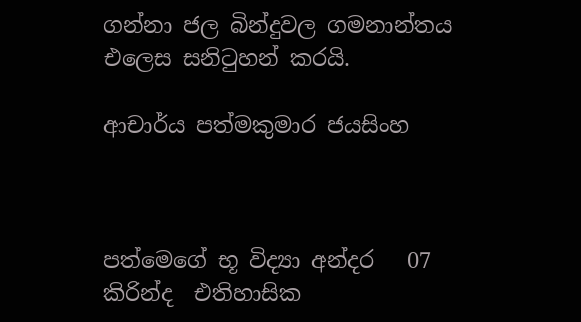ගන්නා ජල බින්දුවල ගමනාන්තය එලෙස සනිටුහන් කරයි.

ආචාර්ය පත්මකුමාර ජයසිංහ



පත්මෙගේ භූ විද්‍යා අන්දර   07 කිරින්ද  එතිහාසික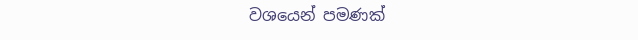වශයෙන් පමණක්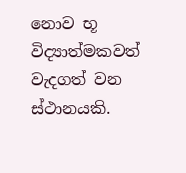නොව භූ විද්‍යාත්මකවත් වැදගත් වන ස්ථානයකි.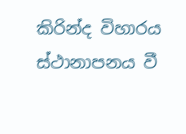කිරින්ද විහාරය ස්ථානාපනය වී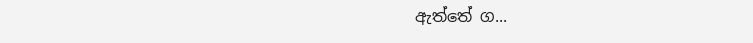ඇත්තේ ග...